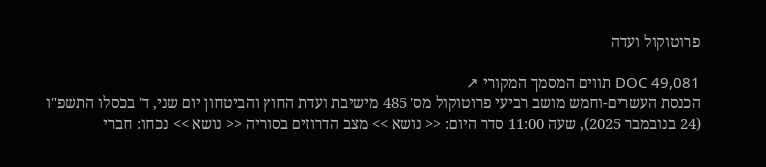פרוטוקול ועדה

DOC 49,081 תווים המסמך המקורי ↗
הכנסת העשרים-וחמש מושב רביעי פרוטוקול מס' 485 מישיבת ועדת החוץ והביטחון יום שני, ד' בכסלו התשפ"ו (24 בנובמבר 2025), שעה 11:00 סדר היום: << נושא >> מצב הדרוזים בסוריה << נושא >> נכחו: חברי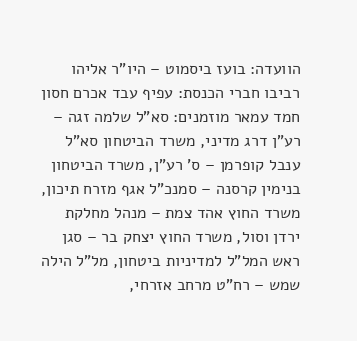הוועדה: בועז ביסמוט – היו"ר אליהו רביבו חברי הכנסת: עפיף עבד אכרם חסון חמד עמאר מוזמנים: סא"ל שלמה זגה – רע"ן דרג מדיני, משרד הביטחון סא"ל ענבל קופרמן – ס' רע"ן, משרד הביטחון בנימין קרסנה – סמנכ"ל אגף מזרח תיכון, משרד החוץ אהד צמת – מנהל מחלקת ירדן וסול, משרד החוץ יצחק בר – סגן ראש המל"ל למדיניות ביטחון, מל"ל הילה שמש – רח"ט מרחב אזרחי,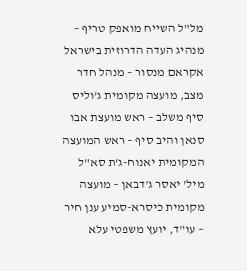מל"ל השייח מואפק טריף – מנהיג העדה הדרוזית בישראל אקראם מנסור – מנהל חדר מצב, מועצה מקומית ג'וליס סיף משלב – ראש מועצת אבו סנאן והיב סיף – ראש המועצה המקומית יאנוח-ג'ת סא"ל מיל' יאסר ג'דבאן – מועצה מקומית כיסרא-סמיע ענן חיר – עו"ד, יועץ משפטי עלא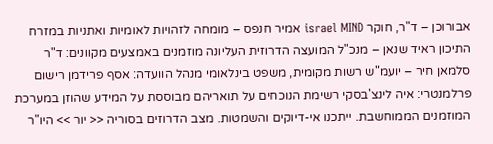אבורוכן – ד"ר, חוקר israel MIND אמיר חנפס – מומחה לזהויות לאומיות ואתניות במזרח התיכון ראיד שנאן – מנכ"ל המועצה הדרוזית העליונה מוזמנים באמצעים מקוונים: ד"ר סלמאן חיר – יועמ"ש רשות מקומית, משפט בינלאומי מנהל הוועדה: אסף פרידמן רישום פרלמנטרי: איה לינצ'בסקי רשימת הנוכחים על תואריהם מבוססת על המידע שהוזן במערכת המוזמנים הממוחשבת. ייתכנו אי-דיוקים והשמטות. מצב הדרוזים בסוריה << יור >> היו"ר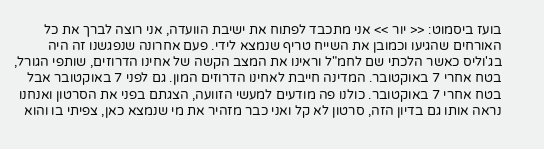בועז ביסמוט: << יור >> אני מתכבד לפתוח את ישיבת הוועדה, אני רוצה לברך את כל האורחים שהגיעו וכמובן את השייח טריף שנמצא לידי. פעם אחרונה שנפגשנו זה היה בג'וליס כאשר הלכתי שם לחמ"ל וראינו את המצב הקשה של אחינו הדרוזים, שותפי הגורל, בטח אחרי 7 באוקטובר. המדינה חייבת לאחינו הדרוזים המון. גם לפני 7 באוקטובר אבל בטח אחרי 7 באוקטובר. כולנו פה מודעים למעשי הזוועה, הצגתם בפני את הסרטון ואנחנו נראה אותו גם בדיון הזה, סרטון לא קל ואני כבר מזהיר את מי שנמצא כאן, צפיתי בו והוא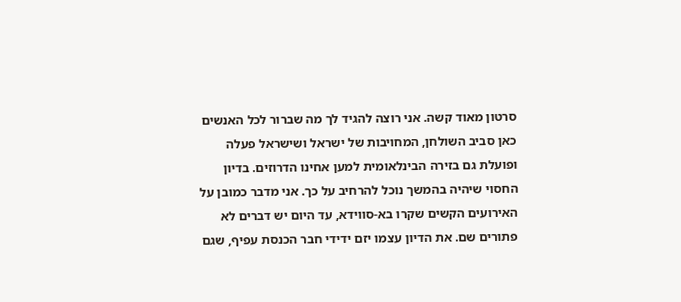סרטון מאוד קשה. אני רוצה להגיד לך מה שברור לכל האנשים כאן סביב השולחן, המחויבות של ישראל ושישראל פעלה ופועלת גם בזירה הבינלאומית למען אחינו הדרוזים. בדיון החסוי שיהיה בהמשך נוכל להרחיב על כך. אני מדבר כמובן על האירועים הקשים שקרו בא-סווידא, עד היום יש דברים לא פתורים שם. את הדיון עצמו יזם ידידי חבר הכנסת עפיף, שגם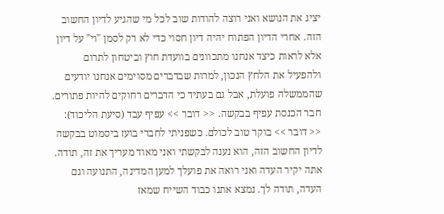יציג את הנושא ואני רוצה להודות שוב לכל מי שהגיע לדיון החשוב הזה. אחרי הדיון הפתוח יהיה דיון חסוי כדי לא רק לסמן "וי" על דיון אלא לראות כיצד אנחנו מתכוונים בוועדת חוץ וביטחון לתרום ולהפעיל את הלחץ הנכון, למרות שבדברים מסוימים אנחנו יודעים שהממשלה פועלת, אבל גם בעתיד כי הדברים רחוקים להיות פתורים. חבר הכנסת עפיף בבקשה. << דובר >> עפיף עבד (סיעת הליכוד): << דובר >> בוקר טוב לכולם. כשפניתי לחברי בועז ביסמוט בבקשה לדיון החשוב הזה, הוא נענה לבקשתי ואני מאוד מעריך את זה, תודה. אתה יקיר העדה ואני רואה את פועלך למען המדינה, התנועה וגם העדה, תודה לך. נמצא אתנו כבוד השייח שמאז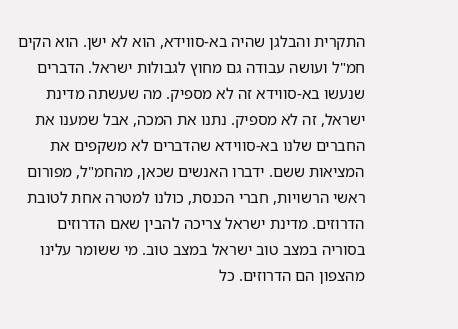התקרית והבלגן שהיה בא-סווידא, הוא לא ישן. הוא הקים חמ"ל ועושה עבודה גם מחוץ לגבולות ישראל. הדברים שנעשו בא-סווידא זה לא מספיק. מה שעשתה מדינת ישראל, זה לא מספיק. נתנו את המכה, אבל שמענו את החברים שלנו בא-סווידא שהדברים לא משקפים את המציאות ששם. ידברו האנשים שכאן, מהחמ"ל, מפורום ראשי הרשויות, חברי הכנסת, כולנו למטרה אחת לטובת הדרוזים. מדינת ישראל צריכה להבין שאם הדרוזים בסוריה במצב טוב ישראל במצב טוב. מי ששומר עלינו מהצפון הם הדרוזים. כל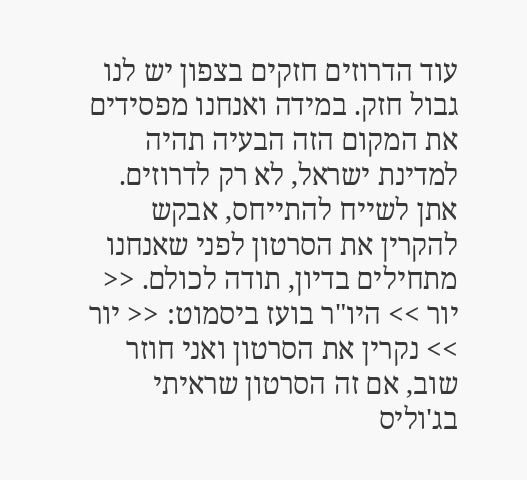עוד הדרוזים חזקים בצפון יש לנו גבול חזק. במידה ואנחנו מפסידים את המקום הזה הבעיה תהיה למדינת ישראל, לא רק לדרוזים. אתן לשייח להתייחס, אבקש להקרין את הסרטון לפני שאנחנו מתחילים בדיון, תודה לכולם. << יור >> היו"ר בועז ביסמוט: << יור >> נקרין את הסרטון ואני חוזר שוב, אם זה הסרטון שראיתי בג'וליס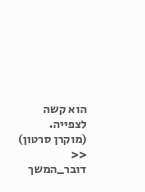הוא קשה לצפייה. (מוקרן סרטון) << דובר_המשך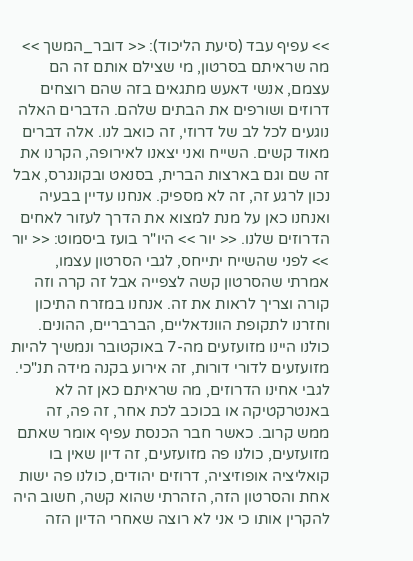>> עפיף עבד (סיעת הליכוד): << דובר_המשך >> מה שראיתם בסרטון, מי שצילם אותם זה הם עצמם, אנשי דאעש מתגאים בזה שהם רוצחים דרוזים ושורפים את הבתים שלהם. הדברים האלה נוגעים לכל לב של דרוזי, זה כואב לנו. אלה דברים מאוד קשים. השייח ואני יצאנו לאירופה, הקרנו את זה שם וגם בארצות הברית, בסנאט ובקונגרס, אבל נכון לרגע זה, זה לא מספיק. אנחנו עדיין בבעיה ואנחנו כאן על מנת למצוא את הדרך לעזור לאחים הדרוזים שלנו. << יור >> היו"ר בועז ביסמוט: << יור >> לפני שהשייח יתייחס, לגבי הסרטון עצמו, אמרתי שהסרטון קשה לצפייה אבל זה קרה וזה קורה וצריך לראות את זה. אנחנו במזרח התיכון וחזרנו לתקופת הוונדאליים, הברבריים, ההונים. כולנו היינו מזועזעים מה-7 באוקטובר ונמשיך להיות מזועזעים לדורי דורות, זה אירוע בקנה מידה תנ"כי. לגבי אחינו הדרוזים, מה שראיתם כאן זה לא באנטרקטיקה או בכוכב לכת אחר, זה פה, זה ממש קרוב. כאשר חבר הכנסת עפיף אומר שאתם מזועזעים, כולנו פה מזועזעים, זה דיון שאין בו קואליציה אופוזיציה, דרוזים יהודים, כולנו פה ישות אחת והסרטון הזה, הזהרתי שהוא קשה, חשוב היה להקרין אותו כי אני לא רוצה שאחרי הדיון הזה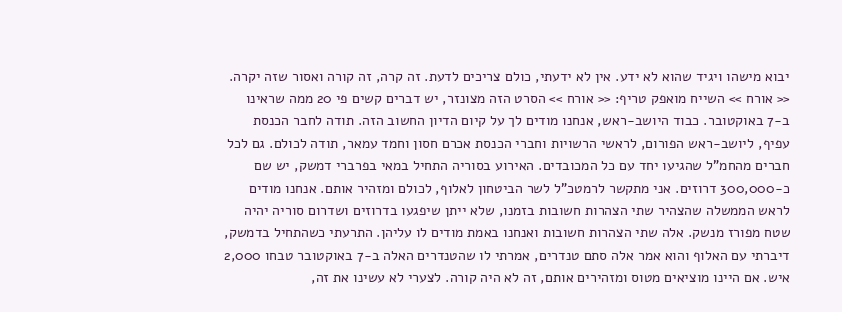יבוא מישהו ויגיד שהוא לא ידע. אין לא ידעתי, כולם צריכים לדעת. זה קרה, זה קורה ואסור שזה יקרה. << אורח >> השייח מואפק טריף: << אורח >> הסרט הזה מצונזר, יש דברים קשים פי 20 ממה שראינו ב-7 באוקטובר. כבוד היושב-ראש, אנחנו מודים לך על קיום הדיון החשוב הזה. תודה לחבר הכנסת עפיף, ליושב-ראש הפורום, לראשי הרשויות וחברי הכנסת אכרם חסון וחמד עמאר, תודה לכולם. גם לכל חברים מהחמ"ל שהגיעו יחד עם כל המכובדים. האירוע בסוריה התחיל במאי בפרברי דמשק, יש שם כ-300,000 דרוזים. אני מתקשר לרמטכ"ל לשר הביטחון לאלוף, לכולם ומזהיר אותם. אנחנו מודים לראש הממשלה שהצהיר שתי הצהרות חשובות בזמנו, שלא ייתן שיפגעו בדרוזים ושדרום סוריה יהיה שטח מפורז מנשק. אלה שתי הצהרות חשובות ואנחנו באמת מודים לו עליהן. התרעתי כשהתחיל בדמשק, דיברתי עם האלוף והוא אמר אלה סתם טנדרים, אמרתי לו שהטנדרים האלה ב-7 באוקטובר טבחו 2,000 איש. אם היינו מוציאים מטוס ומזהירים אותם, זה לא היה קורה. לצערי לא עשינו את זה,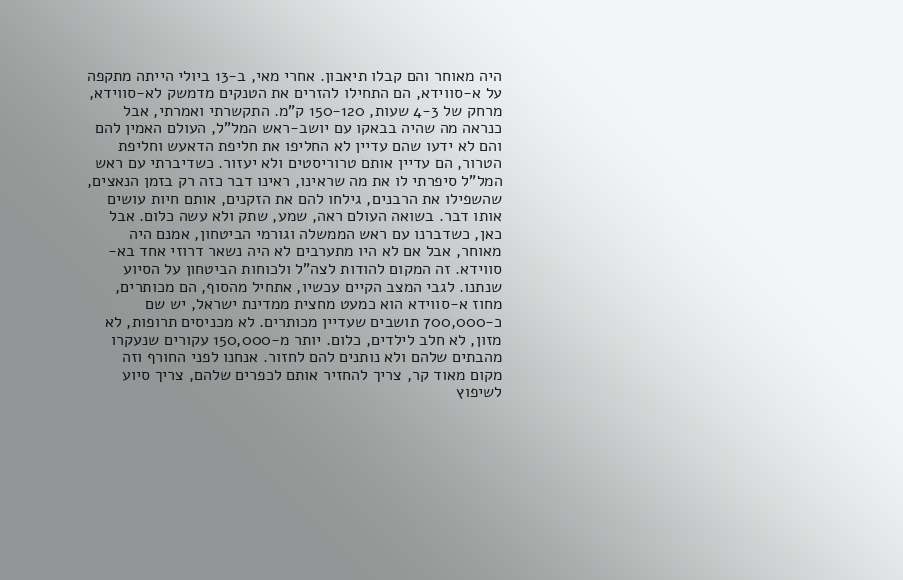היה מאוחר והם קבלו תיאבון. אחרי מאי, ב-13 ביולי הייתה מתקפה על א-סווידא, הם התחילו להזרים את הטנקים מדמשק לא-סווידא, מרחק של 4-3 שעות, 150-120 ק"מ. התקשרתי ואמרתי, אבל כנראה מה שהיה בבאקו עם יושב-ראש המל"ל, העולם האמין להם והם לא ידעו שהם עדיין לא החליפו את חליפת הדאעש וחליפת הטרור, הם עדיין אותם טרוריסטים ולא יעזור. כשדיברתי עם ראש המל"ל סיפרתי לו את מה שראינו, ראינו דבר כזה רק בזמן הנאצים, שהשפילו את הרבנים, גילחו להם את הזקנים, אותם חיות עושים אותו דבר. בשואה העולם ראה, שמע, שתק ולא עשה כלום. אבל כאן, כשדברנו עם ראש הממשלה וגורמי הביטחון, אמנם היה מאוחר, אבל אם לא היו מתערבים לא היה נשאר דרוזי אחד בא-סווידא. זה המקום להודות לצה"ל ולכוחות הביטחון על הסיוע שנתנו. לגבי המצב הקיים עכשיו, אתחיל מהסוף, הם מכותרים, מחוז א-סווידא הוא כמעט מחצית ממדינת ישראל, יש שם כ-700,000 תושבים שעדיין מכותרים. לא מכניסים תרופות, לא מזון, לא חלב לילדים, כלום. יותר מ-150,000 עקורים שנעקרו מהבתים שלהם ולא נותנים להם לחזור. אנחנו לפני החורף וזה מקום מאוד קר, צריך להחזיר אותם לכפרים שלהם, צריך סיוע לשיפוץ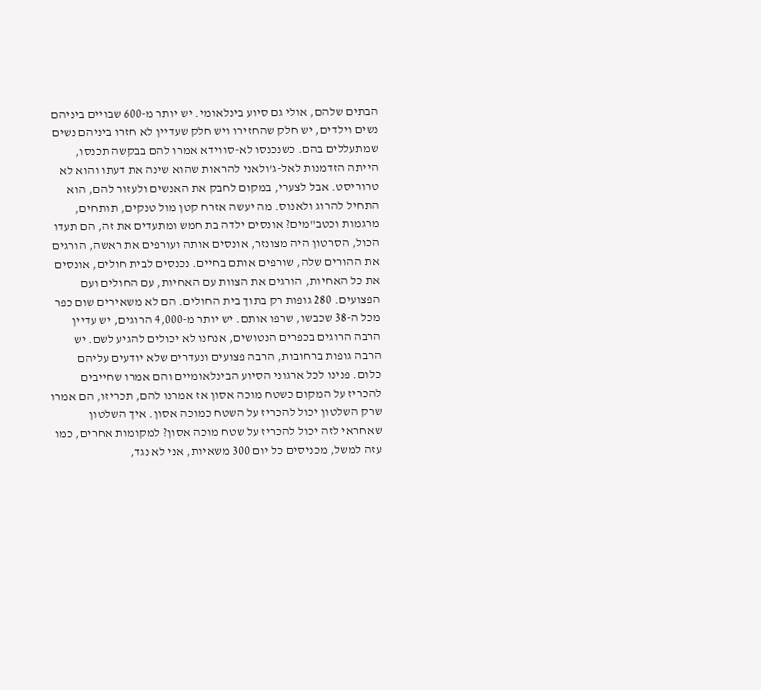הבתים שלהם, אולי גם סיוע בינלאומי. יש יותר מ-600 שבויים ביניהם נשים וילדים, יש חלק שהחזירו ויש חלק שעדיין לא חזרו ביניהם נשים שמתעללים בהם. כשנכנסו לא-סווידא אמרו להם בבקשה תכנסו, הייתה הזדמנות לאל-ג'ולאני להראות שהוא שינה את דעתו והוא לא טרוריסט. אבל לצערי, במקום לחבק את האנשים ולעזור להם, הוא התחיל להרוג ולאנוס. מה יעשה אזרח קטן מול טנקים, תותחים, מרגמות וכטב"מים? אונסים ילדה בת חמש ומתעדים את זה, הם תעדו הכול, הסרטון היה מצונזר, אונסים אותה ועורפים את ראשה, הורגים את ההורים שלה, שורפים אותם בחיים. נכנסים לבית חולים, אונסים את כל האחיות, הורגים את הצוות עם האחיות, עם החולים ועם הפצועים. 280 גופות רק בתוך בית החולים. הם לא משאירים שום כפר מכל ה-38 שכבשו, שרפו אותם. יש יותר מ-4,000 הרוגים, יש עדיין הרבה הרוגים בכפרים הנטושים, אנחנו לא יכולים להגיע לשם. יש הרבה גופות ברחובות, הרבה פצועים ונעדרים שלא יודעים עליהם כלום. פנינו לכל ארגוני הסיוע הבינלאומיים והם אמרו שחייבים להכריז על המקום כשטח מוכה אסון אז אמרנו להם, תכריזו, הם אמרו שרק השלטון יכול להכריז על השטח כמוכה אסון. איך השלטון שאחראי לזה יכול להכריז על שטח מוכה אסון? למקומות אחרים, כמו עזה למשל, מכניסים כל יום 300 משאיות, אני לא נגד,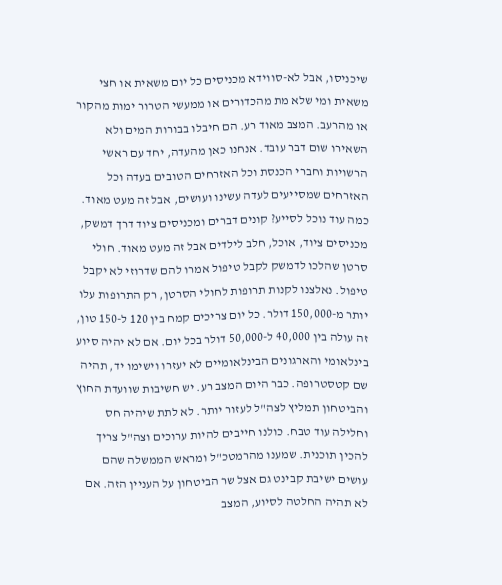שיכניסו, אבל לא-סווידא מכניסים כל יום משאית או חצי משאית ומי שלא מת מהכדורים או ממעשי הטרור ימות מהקור או מהרעב. המצב מאוד רע. הם חיבלו בבורות המים ולא השאירו שום דבר עובד. אנחנו כאן מהעדה, יחד עם ראשי הרשויות וחברי הכנסת וכל האזרחים הטובים בעדה וכל האזרחים שמסייעים לעדה עשינו ועושים, אבל זה מעט מאוד. כמה עוד נוכל לסייע? קונים דברים ומכניסים ציוד דרך דמשק, מכניסים ציוד, אוכל, חלב לילדים אבל זה מעט מאוד. חולי סרטן שהלכו לדמשק לקבל טיפול אמרו להם שדרוזי לא יקבל טיפול. נאלצנו לקנות תרופות לחולי הסרטן, רק התרופות עלו יותר מ-150,000 דולר. כל יום צריכים קמח בין 120 ל-150 טון, זה עולה בין 40,000 ל-50,000 דולר בכל יום. אם לא יהיה סיוע בינלאומי והארגונים הבינלאומיים לא יעזרו וישימו יד, תהיה שם קטסטרופה. כבר היום המצב רע. יש חשיבות שוועדת החוץ והביטחון תמליץ לצה"ל לעזור יותר. לא לתת שיהיה חס וחלילה עוד טבח. כולנו חייבים להיות ערוכים וצה"ל צריך להכין תוכנית. שמענו מהרמטכ"ל ומראש הממשלה שהם עושים ישיבת קבינט גם אצל שר הביטחון על העניין הזה. אם לא תהיה החלטה לסיוע, המצב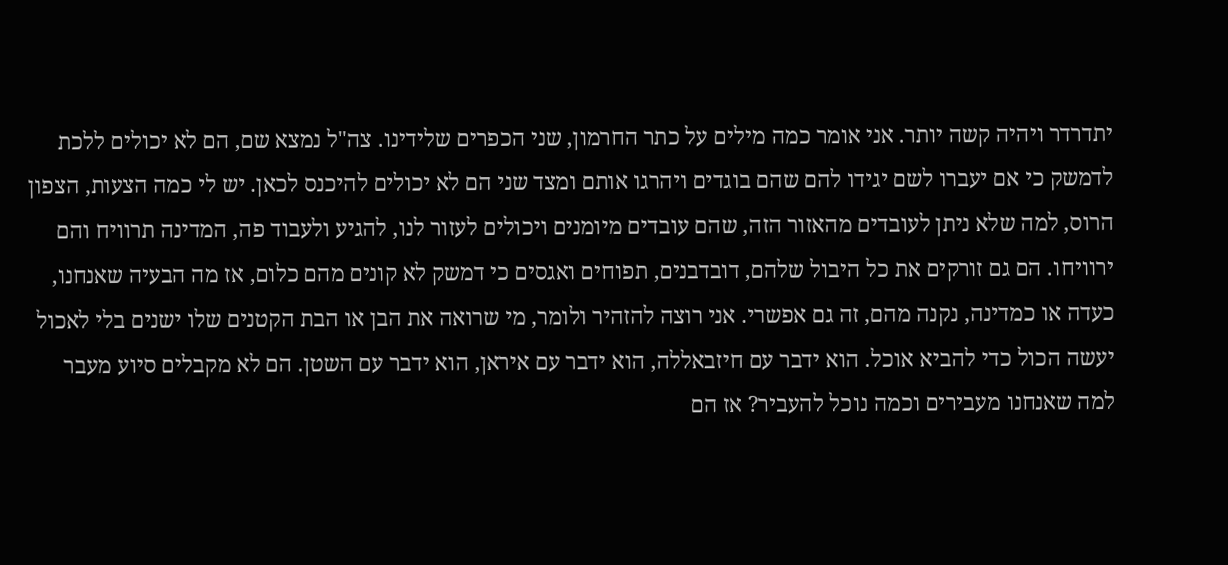יתדרדר ויהיה קשה יותר. אני אומר כמה מילים על כתר החרמון, שני הכפרים שלידינו. צה"ל נמצא שם, הם לא יכולים ללכת לדמשק כי אם יעברו לשם יגידו להם שהם בוגדים ויהרגו אותם ומצד שני הם לא יכולים להיכנס לכאן. יש לי כמה הצעות, הצפון הרוס, למה שלא ניתן לעובדים מהאזור הזה, שהם עובדים מיומנים ויכולים לעזור לנו, להגיע ולעבוד פה, המדינה תרוויח והם ירוויחו. הם גם זורקים את כל היבול שלהם, דובדבנים, תפוחים ואגסים כי דמשק לא קונים מהם כלום, אז מה הבעיה שאנחנו, כעדה או כמדינה, נקנה מהם, זה גם אפשרי. אני רוצה להזהיר ולומר, מי שרואה את הבן או הבת הקטנים שלו ישנים בלי לאכול יעשה הכול כדי להביא אוכל. הוא ידבר עם חיזבאללה, הוא ידבר עם איראן, הוא ידבר עם השטן. הם לא מקבלים סיוע מעבר למה שאנחנו מעבירים וכמה נוכל להעביר? אז הם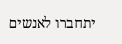יתחברו לאנשים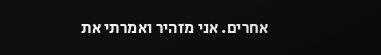אחרים. אני מזהיר ואמרתי את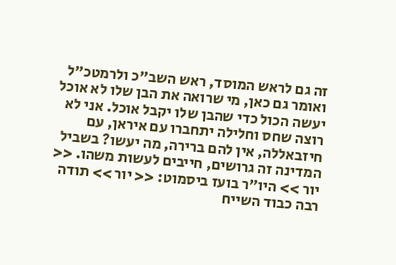זה גם לראש המוסד, ראש השב"כ ולרמטכ"ל ואומר גם כאן, מי שרואה את הבן שלו לא אוכל יעשה הכול כדי שהבן שלו יקבל אוכל. אני לא רוצה שחס וחלילה יתחברו עם איראן, עם חיזבאללה, אין להם ברירה, מה יעשו? בשביל המדינה זה גרושים, חייבים לעשות משהו. << יור >> היו"ר בועז ביסמוט: << יור >> תודה רבה כבוד השייח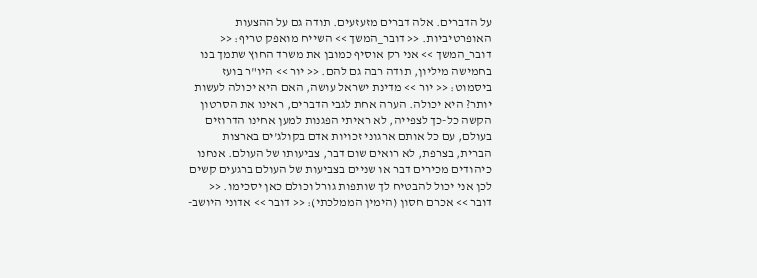על הדברים. אלה דברים מזעזעים. תודה גם על ההצעות האופרטיביות. << דובר_המשך >> השייח מואפק טריף: << דובר_המשך >> אני רק אוסיף כמובן את משרד החוץ שתמך בנו בחמישה מיליון, תודה רבה גם להם. << יור >> היו"ר בועז ביסמוט: << יור >> מדינת ישראל עושה, האם היא יכולה לעשות יותר? היא יכולה. הערה אחת לגבי הדברים, ראינו את הסרטון הקשה כל-כך לצפייה, לא ראיתי הפגנות למען אחינו הדרוזים בעולם, עם כל אותם ארגוני זכויות אדם בקולג'ים בארצות הברית, בצרפת, לא רואים שום דבר, צביעותו של העולם. אנחנו כיהודים מכירים דבר או שניים בצביעות של העולם ברגעים קשים לכן אני יכול להבטיח לך שותפות גורל וכולם כאן יסכימו. << דובר >> אכרם חסון (הימין הממלכתי): << דובר >> אדוני היושב-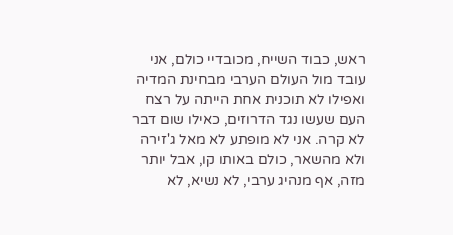ראש, כבוד השייח, מכובדיי כולם, אני עובד מול העולם הערבי מבחינת המדיה ואפילו לא תוכנית אחת הייתה על רצח העם שעשו נגד הדרוזים, כאילו שום דבר לא קרה. אני לא מופתע לא מאל ג'זירה ולא מהשאר, כולם באותו קו, אבל יותר מזה, אף מנהיג ערבי, לא נשיא, לא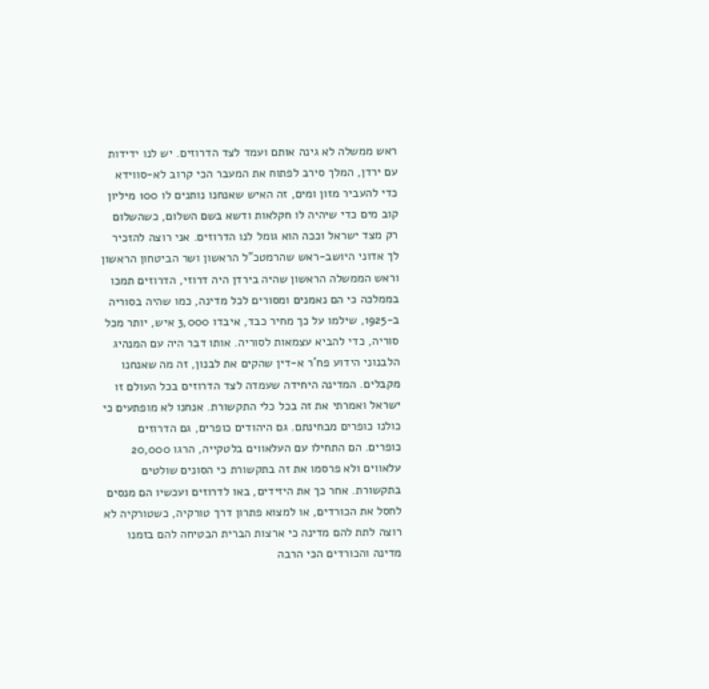ראש ממשלה לא גינה אותם ועמד לצד הדרוזים. יש לנו ידידות עם ירדן, המלך סירב לפתוח את המעבר הכי קרוב לא-סווידא כדי להעביר מזון ומים, זה האיש שאנחנו נותנים לו 100 מיליון קוב מים כדי שיהיה לו חקלאות ודשא בשם השלום, כשהשלום רק מצד ישראל וככה הוא גומל לנו הדרוזים. אני רוצה להזכיר לך אדוני היושב-ראש שהרמטכ"ל הראשון ושר הביטחון הראשון וראש הממשלה הראשון שהיה בירדן היה דרוזי, הדרוזים תמכו בממלכה כי הם נאמנים ומסורים לכל מדינה, כמו שהיה בסוריה ב-1925, שילמו על כך מחיר כבד, איבדו 3,000 איש, יותר מכל סוריה, כדי להביא עצמאות לסוריה. אותו דבר היה עם המנהיג הלבנוני הידוע פח'ר א-דין שהקים את לבנון, זה מה שאנחנו מקבלים. המדינה היחידה שעמדה לצד הדרוזים בכל העולם זו ישראל ואמרתי את זה בכל כלי התקשורת. אנחנו לא מופתעים כי כולנו כופרים מבחינתם. גם היהודים כופרים, גם הדרוזים כופרים. הם התחילו עם העלאווים בלטקייה, הרגו 20,000 עלאווים ולא פרסמו את זה בתקשורת כי הסונים שולטים בתקשורת. אחר כך את היזידים, באו לדרוזים ועכשיו הם מנסים לחסל את הכורדים, או למצוא פתרון דרך טורקיה, כשטורקיה לא רוצה לתת להם מדינה כי ארצות הברית הבטיחה להם בזמנו מדינה והכורדים הכי הרבה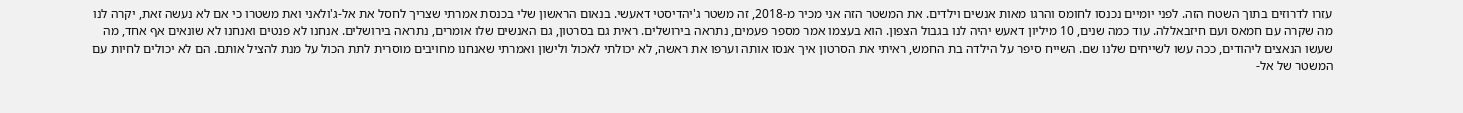עזרו לדרוזים בתוך השטח הזה. לפני יומיים נכנסו לחומס והרגו מאות אנשים וילדים. את המשטר הזה אני מכיר מ-2018, זה משטר ג'יהדיסטי דאעשי. בנאום הראשון שלי בכנסת אמרתי שצריך לחסל את אל-ג'ולאני ואת משטרו כי אם לא נעשה זאת, יקרה לנו מה שקרה עם חמאס ועם חיזבאללה. עוד כמה שנים, 10 מיליון דאעש יהיה לנו בגבול הצפון. הוא בעצמו אמר מספר פעמים, נתראה בירושלים. ראית גם בסרטון, גם האנשים שלו אומרים, נתראה בירושלים. אנחנו לא פנטים ואנחנו לא שונאים אף אחד, מה שעשו הנאצים ליהודים, ככה עשו לשייחים שלנו שם. השייח סיפר על הילדה בת החמש, ראיתי את הסרטון איך אנסו אותה וערפו את ראשה, לא יכולתי לאכול ולישון ואמרתי שאנחנו מחויבים מוסרית לתת הכול על מנת להציל אותם. הם לא יכולים לחיות עם המשטר של אל-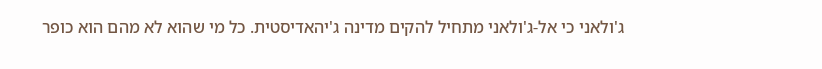ג'ולאני כי אל-ג'ולאני מתחיל להקים מדינה ג'יהאדיסטית. כל מי שהוא לא מהם הוא כופר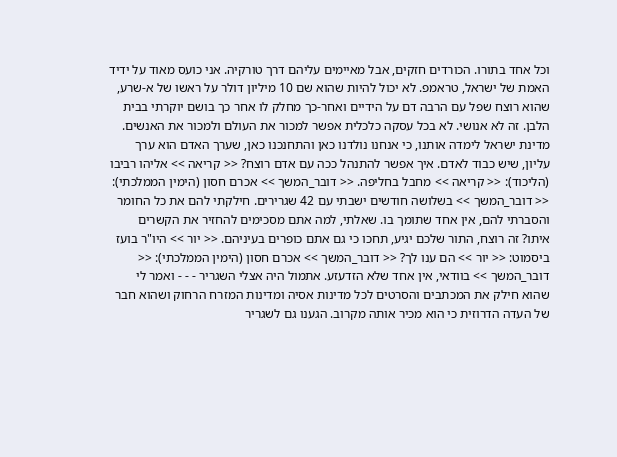וכל אחד בתורו. הכורדים חזקים, אבל מאיימים עליהם דרך טורקיה. אני כועס מאוד על ידיד האמת של ישראל, טראמפ. לא יכול להיות שהוא שם 10 מיליון דולר על ראשו של א-שרע, שהוא רוצח שפל עם הרבה דם על הידיים ואחר-כך מחלק לו אחר כך בושם יוקרתי בבית הלבן. זה לא אנושי. לא בכל עסקה כלכלית אפשר למכור את העולם ולמכור את האנשים. מדינת ישראל לימדה אותנו, כי אנחנו נולדנו כאן והתחנכנו כאן, שערך האדם הוא ערך עליון, שיש כבוד לאדם. איך אפשר להתנהל ככה עם אדם רוצח? << קריאה >> אליהו רביבו (הליכוד): << קריאה >> מחבל בחליפה. << דובר_המשך >> אכרם חסון (הימין הממלכתי): << דובר_המשך >> בשלושה חודשים ישבתי עם 42 שגרירים. חילקתי להם את כל החומר והסברתי להם, אין אחד שתומך בו. שאלתי, למה אתם מסכימים להחזיר את הקשרים איתו? זה רוצח, התור שלכם יגיע, תחכו כי גם אתם כופרים בעיניהם. << יור >> היו"ר בועז ביסמוט: << יור >> הם ענו לך? << דובר_המשך >> אכרם חסון (הימין הממלכתי): << דובר_המשך >> בוודאי, אין אחד שלא הזדעזע. אתמול היה אצלי השגריר - - - ואמר לי שהוא חילק את המכתבים והסרטים לכל מדינות אסיה ומדינות המזרח הרחוק ושהוא חבר של העדה הדרוזית כי הוא מכיר אותה מקרוב. הגענו גם לשגריר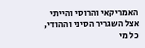האמריקאי והרוסי והייתי אצל השגריר הסיני וההודי, כל מי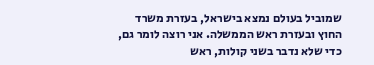שמוביל בעולם נמצא בישראל, בעזרת משרד החוץ ובעזרת ראש הממשלה. אני רוצה לומר גם, כדי שלא נדבר בשני קולות, ראש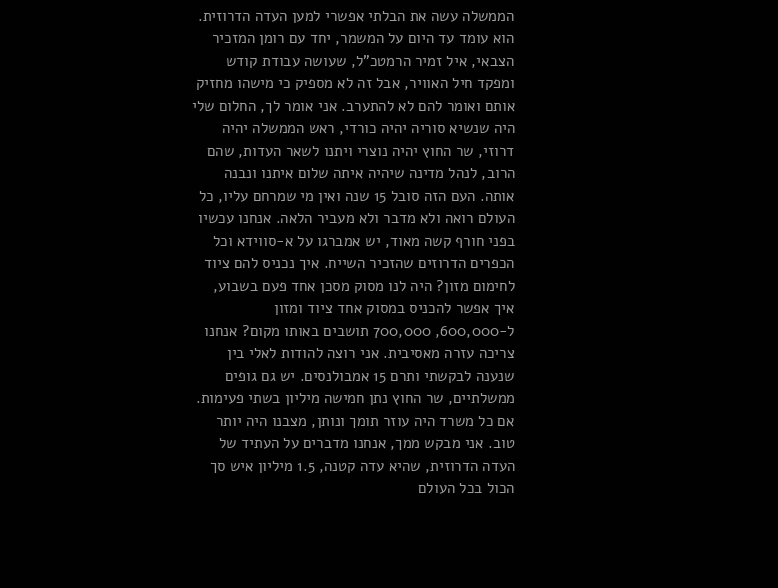הממשלה עשה את הבלתי אפשרי למען העדה הדרוזית. הוא עומד עד היום על המשמר, יחד עם רומן המזכיר הצבאי, איל זמיר הרמטכ"ל, שעושה עבודת קודש ומפקד חיל האוויר, אבל זה לא מספיק כי מישהו מחזיק אותם ואומר להם לא להתערב. אני אומר לך, החלום שלי היה שנשיא סוריה יהיה כורדי, ראש הממשלה יהיה דרוזי, שר החוץ יהיה נוצרי ויתנו לשאר העדות, שהם הרוב, לנהל מדינה שיהיה איתה שלום איתנו ונבנה אותה. העם הזה סובל 15 שנה ואין מי שמרחם עליו, כל העולם רואה ולא מדבר ולא מעביר הלאה. אנחנו עכשיו בפני חורף קשה מאוד, יש אמברגו על א-סווידא וכל הכפרים הדרוזים שהזכיר השייח. איך נכניס להם ציוד לחימום מזון? היה לנו מסוק מסכן אחד פעם בשבוע, איך אפשר להכניס במסוק אחד ציוד ומזון ל-600,000, 700,000 תושבים באותו מקום? אנחנו צריכה עזרה מאסיבית. אני רוצה להודות לאלי בין שנענה לבקשתי ותרם 15 אמבולנסים. יש גם גופים ממשלתיים, שר החוץ נתן חמישה מיליון בשתי פעימות. אם כל משרד היה עוזר תומך ונותן, מצבנו היה יותר טוב. אני מבקש ממך, אנחנו מדברים על העתיד של העדה הדרוזית, שהיא עדה קטנה, 1.5 מיליון איש סך הכול בכל העולם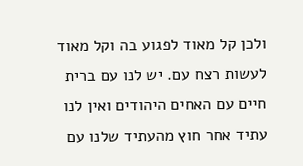ולכן קל מאוד לפגוע בה וקל מאוד לעשות רצח עם. יש לנו עם ברית חיים עם האחים היהודים ואין לנו עתיד אחר חוץ מהעתיד שלנו עם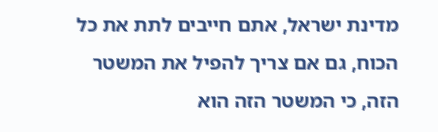מדינת ישראל, אתם חייבים לתת את כל הכוח, גם אם צריך להפיל את המשטר הזה, כי המשטר הזה הוא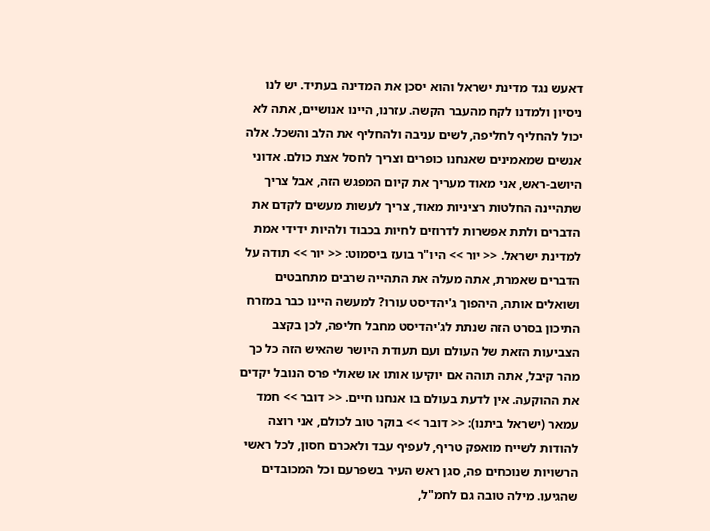דאעש נגד מדינת ישראל והוא יסכן את המדינה בעתיד. יש לנו ניסיון ולמדנו לקח מהעבר הקשה. עזרנו, היינו אנושיים, אתה לא יכול להחליף לחליפה, לשים עניבה ולהחליף את הלב והשכל. אלה אנשים שמאמינים שאנחנו כופרים וצריך לחסל אצת כולם. אדוני היושב-ראש, אני מאוד מעריך את קיום המפגש הזה, אבל צריך שתהיינה החלטות רציניות מאוד, צריך לעשות מעשים לקדם את הדברים ולתת אפשרות לדרוזים לחיות בכבוד ולהיות ידידי אמת למדינת ישראל. << יור >> היו"ר בועז ביסמוט: << יור >> תודה על הדברים שאמרת, אתה מעלה את התהייה שרבים מתחבטים ושואלים אותה, היהפוך ג'יהדיסט עורו? למעשה היינו כבר במזרח התיכון בסרט הזה שנתת לג'יהדיסט מחבל חליפה, לכן בקצב הצביעות הזאת של העולם ועם תעודת היושר שהאיש הזה כל כך מהר קיבל, אתה תוהה אם יוקיעו אותו או שאולי פרס הנובל יקדים את ההוקעה. אין לדעת בעולם בו אנחנו חיים. << דובר >> חמד עמאר (ישראל ביתנו): << דובר >> בוקר טוב לכולם, אני רוצה להודות לשייח מואפק טריף, לעפיף עבד ולאכרם חסון, לכל ראשי הרשויות שנוכחים פה, סגן ראש העיר בשפרעם וכל המכובדים שהגיעו. מילה טובה גם לחמ"ל,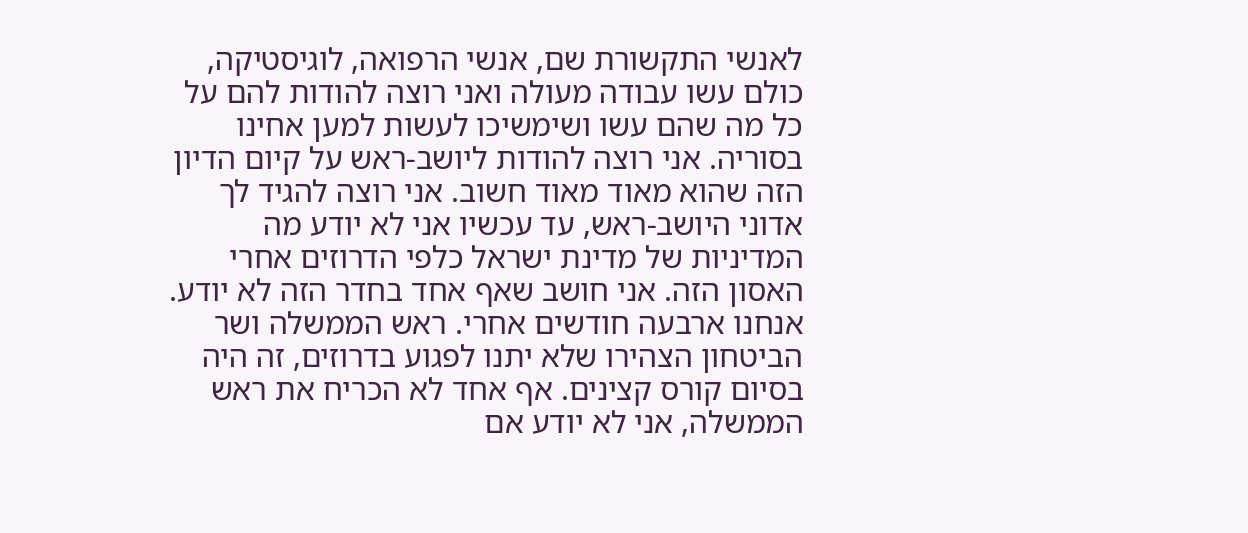לאנשי התקשורת שם, אנשי הרפואה, לוגיסטיקה, כולם עשו עבודה מעולה ואני רוצה להודות להם על כל מה שהם עשו ושימשיכו לעשות למען אחינו בסוריה. אני רוצה להודות ליושב-ראש על קיום הדיון הזה שהוא מאוד מאוד חשוב. אני רוצה להגיד לך אדוני היושב-ראש, עד עכשיו אני לא יודע מה המדיניות של מדינת ישראל כלפי הדרוזים אחרי האסון הזה. אני חושב שאף אחד בחדר הזה לא יודע. אנחנו ארבעה חודשים אחרי. ראש הממשלה ושר הביטחון הצהירו שלא יתנו לפגוע בדרוזים, זה היה בסיום קורס קצינים. אף אחד לא הכריח את ראש הממשלה, אני לא יודע אם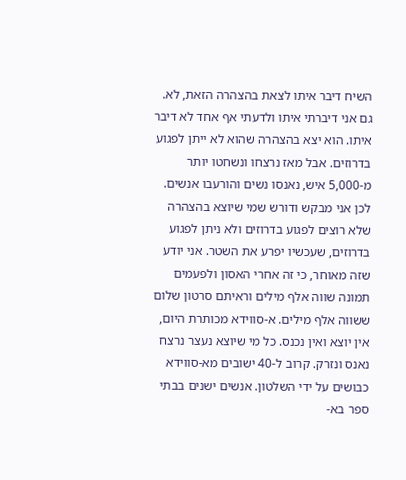השיח דיבר איתו לצאת בהצהרה הזאת, לא. גם אני דיברתי איתו ולדעתי אף אחד לא דיבר איתו. הוא יצא בהצהרה שהוא לא ייתן לפגוע בדרוזים. אבל מאז נרצחו ונשחטו יותר מ-5,000 איש, נאנסו נשים והורעבו אנשים. לכן אני מבקש ודורש שמי שיוצא בהצהרה שלא רוצים לפגוע בדרוזים ולא ניתן לפגוע בדרוזים, שעכשיו יפרע את השטר. אני יודע שזה מאוחר, כי זה אחרי האסון ולפעמים תמונה שווה אלף מילים וראיתם סרטון שלום ששווה אלף מילים. א-סווידא מכותרת היום, אין יוצא ואין נכנס. כל מי שיוצא נעצר נרצח נאנס ונזרק. קרוב ל-40 ישובים מא-סווידא כבושים על ידי השלטון. אנשים ישנים בבתי ספר בא-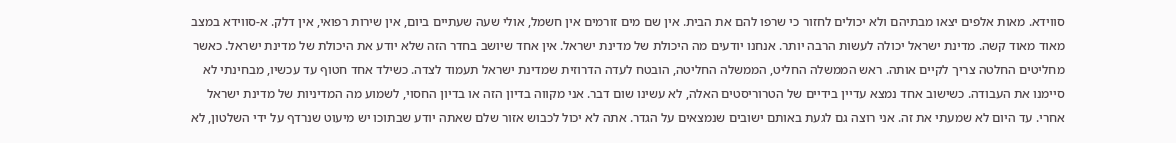סווידא. מאות אלפים יצאו מבתיהם ולא יכולים לחזור כי שרפו להם את הבית. אין שם מים זורמים אין חשמל, אולי שעה שעתיים ביום, אין שירות רפואי, אין דלק. א-סווידא במצב מאוד מאוד קשה. מדינת ישראל יכולה לעשות הרבה יותר. אנחנו יודעים מה היכולת של מדינת ישראל. אין אחד שיושב בחדר הזה שלא יודע את היכולת של מדינת ישראל. כאשר מחליטים החלטה צריך לקיים אותה. ראש הממשלה החליט, הממשלה החליטה, הובטח לעדה הדרוזית שמדינת ישראל תעמוד לצדה. כשילד אחד חטוף עד עכשיו, מבחינתי לא סיימנו את העבודה. כשישוב אחד נמצא עדיין בידיים של הטרוריסטים האלה, לא עשינו שום דבר. אני מקווה בדיון הזה או בדיון החסוי, לשמוע מה המדיניות של מדינת ישראל אחרי. עד היום לא שמעתי את זה. אני רוצה גם לגעת באותם ישובים שנמצאים על הגדר. אתה לא יכול לכבוש אזור שלם שאתה יודע שבתוכו יש מיעוט שנרדף על ידי השלטון, לא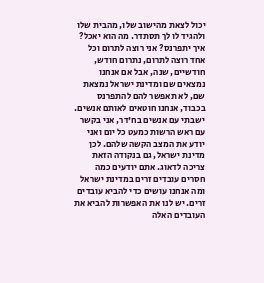יכול לצאת מהישוב שלו, מהבית שלו ולהגיד לו לך תסתדר. מה הוא יאכל? איך יתפרנס? אני רוצה לתרום וכל אחד רוצה לתרום, נתרום חודש, חודשיים, שנה, אבל אם אנחנו נמצאים שם ומדינת ישראל נמצאת שם, לא תאפשר להם להתפרנס בכבוד, אנחנו חוטאים לאותם אנשים. ישבתי עם אנשים בח'דר, אני בקשר עם ראש הרשות כמעט כל יום ואני יודע את המצב הקשה שלהם. לכן מדינת ישראל, גם בנקודה הזאת צריכה לדאוג. אתם יודעים כמה חסרים עובדים זרים במדינת ישראל ומה אנחנו עושים כדי להביא עובדים זרים. יש לנו את האפשרות להביא את העובדים האלה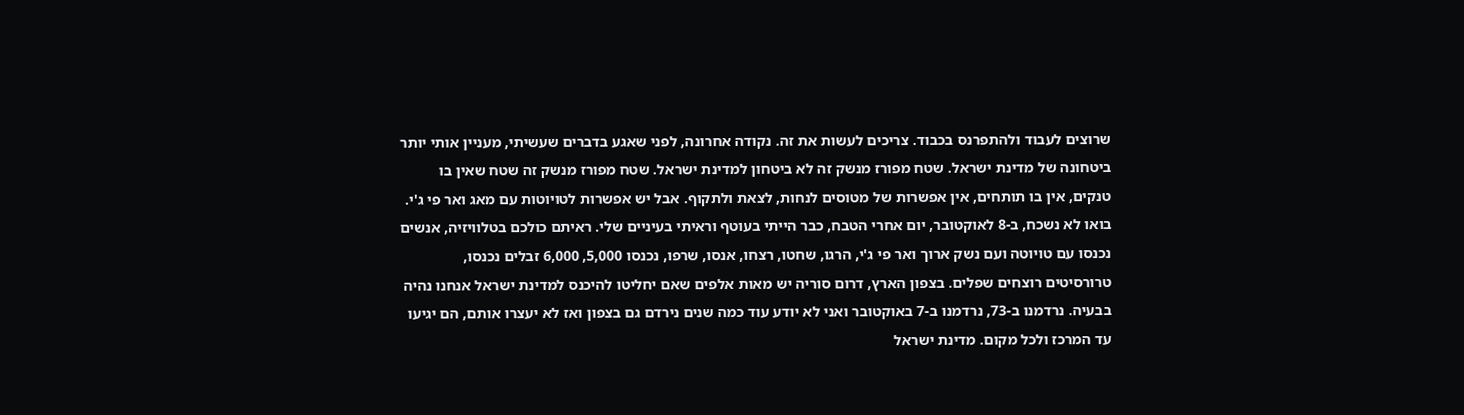שרוצים לעבוד ולהתפרנס בכבוד. צריכים לעשות את זה. נקודה אחרונה, לפני שאגע בדברים שעשיתי, מעניין אותי יותר ביטחונה של מדינת ישראל. שטח מפורז מנשק זה לא ביטחון למדינת ישראל. שטח מפורז מנשק זה שטח שאין בו טנקים, אין בו תותחים, אין אפשרות של מטוסים לנחות, לצאת ולתקוף. אבל יש אפשרות לטויוטות עם מאג ואר פי ג'י. בואו לא נשכח, ב-8 לאוקטובר, יום אחרי הטבח, כבר הייתי בעוטף וראיתי בעיניים שלי. ראיתם כולכם בטלוויזיה, אנשים נכנסו עם טויוטה ועם נשק ארוך ואר פי ג'י, הרגו, שחטו, רצחו, אנסו, שרפו, נכנסו 5,000, 6,000 זבלים נכנסו, טרורסיטים רוצחים שפלים. בצפון הארץ, דרום סוריה יש מאות אלפים שאם יחליטו להיכנס למדינת ישראל אנחנו נהיה בבעיה. נרדמנו ב-73, נרדמנו ב-7 באוקטובר ואני לא יודע עוד כמה שנים נירדם גם בצפון ואז לא יעצרו אותם, הם יגיעו עד המרכז ולכל מקום. מדינת ישראל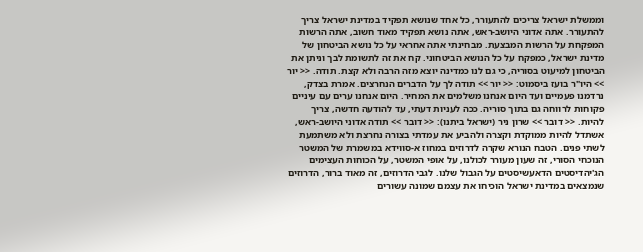וממשלת ישראל צריכים להתעורר, כל אחד שנושא תפקיד במדינת ישראל צריך להתעורר. אתה אדוני היושב-ראש, אתה נושא תפקיד מאוד חשוב, אתה הרשות המפקחת על הרשות המבצעת. מבחינתי אתה אחראי על כל נושא הביטחון של מדינת ישראל, כמפקח על כל הנושא הביטחוני. קח את זה לתשומת לבך וניתן את הביטחון למיעוט בסוריה, כי גם לנו כמדינה יוצא מזה הרבה ולא קצת. תודה. << יור >> היו"ר בועז ביסמוט: << יור >> תודה לך על הדברים הנחרצים. אמרת בצדק, נרדמנו פעמיים ועד היום אנחנו משלמים את המחיר. היום אנחנו ערים עם עיניים פקוחות לרווחה גם בתוך סוריה. ככה לעניות דעתי, עד להודעה חדשה, צריך להיות. << דובר >> שרון ניר (ישראל ביתנו): << דובר >> תודה אדוני היושב-ראש, אשתדל להיות ממוקדת וקצרה ולהביע את עמדתי בצורה נחרצת ולא משתמעת לשתי פנים. הטבח הנורא שקרה לדרוזים במחוז א-סווידא במשמרת של המשטר הנוכחי הסורי, זה שעון מעורר לכולנו, על אופי המשטר, על הכוחות העצימים הג'יהדיסטים הדאעשיסטים על הגבול שלנו. לגבי הדרוזים, זה מאוד ברור, הדרוזים שנמצאים במדינת ישראל הוכיחו את עצמם שמונה עשורים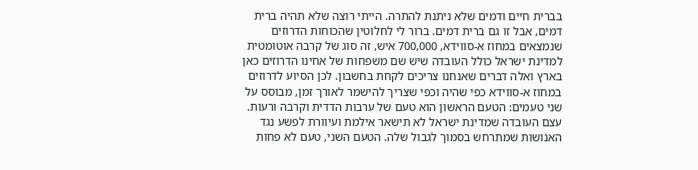בברית חיים ודמים שלא ניתנת להתרה. הייתי רוצה שלא תהיה ברית דמים, אבל זו גם ברית דמים. ברור לי לחלוטין שהכוחות הדרוזים שנמצאים במחוז א-סווידא, 700,000 איש, זה סוג של קרבה אוטומטית למדינת ישראל כולל העובדה שיש שם משפחות של אחינו הדרוזים כאן בארץ ואלה דברים שאנחנו צריכים לקחת בחשבון. לכן הסיוע לדרוזים במחוז א-סווידא כפי שהיה וכפי שצריך להישמר לאורך זמן, מבוסס על שני טעמים: הטעם הראשון הוא טעם של ערבות הדדית וקרבה ורעות. עצם העובדה שמדינת ישראל לא תישאר אילמת ועיוורת לפשע נגד האנושות שמתרחש בסמוך לגבול שלה. הטעם השני, טעם לא פחות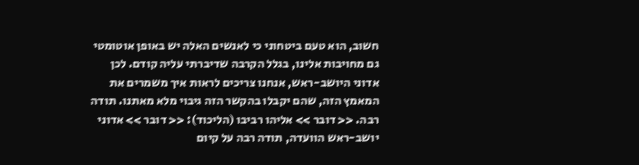חשוב, הוא טעם ביטחוני כי לאנשים האלה יש באופן אוטומטי גם מחויבות אלינו, בגלל הקרבה שדיברתי עליה קודם. לכן אדוני היושב-ראש, אנחנו צריכים לראות איך משמרים את המאמץ הזה, שהם יקבלו בהקשר הזה גיבוי מלא מאתנו. תודה רבה. << דובר >> אליהו רביבו (הליכוד): << דובר >> אדוני יושב-ראש הוועדה, תודה רבה על קיום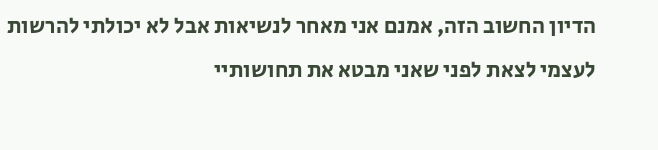הדיון החשוב הזה, אמנם אני מאחר לנשיאות אבל לא יכולתי להרשות לעצמי לצאת לפני שאני מבטא את תחושותיי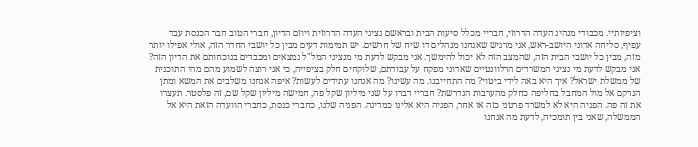וציפיותיי. מכבודי מנהיג העדה הדרוזי, חבריי מכלל סיעות הבית ובראשם נציגי העדה הדרוזית ויוזם הדיון, חברי הטוב חבר הכנסת עבד עפיף, סליחה אדוני היושב-ראש, אני מרגיש שאנחנו מנהלים דו שיח של חרשים. יש תמימות דעים מבין כל יושבי החדר הזה, אולי אפילו יותר מזה, מבין כל יושבי הבית הזה, שהמצב הזה לא יכול להימשך. אני מבקש לדעת מי מנציגי המל"ל נמצאים ומכבדים בנוכחותם את הדיון הזה? אני מבקש לדעת מי נציגי המשרדים הרלוונטיים שאדוני מפקח על עבודתם, שלוקחים חלק בציפייה, כי אני רוצה לשמוע מהם מהי התוכנית של ממשלת ישראל? איך היא באה לידי ביטוי? מה התחייבנו. מה עשינו? מה אנחנו עתידים לעשות? איפה אנחנו משלבים את המשא ומתן הנרקם אל מול המחבל בחליפה כחלק מהערבות הנדרשת? חבריי דברו על שני מיליון שקל פה, חמישה מיליון שקל שם, זה פלסטר. תעצרו את זה פה. הפניה היא לא למשרד פרטני כזה או אחר, הפניה היא אלינו כמדינה. הפניה שלנו, כחברי כנסת, כחברי הוועדה הזאת היא אל הממשלה, שאני בין תומכיה, לדעת מה אנחנו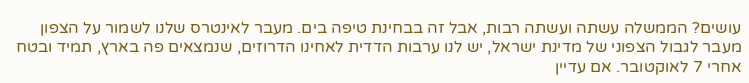עושים? הממשלה עשתה ועשתה רבות, אבל זה בבחינת טיפה בים. מעבר לאינטרס שלנו לשמור על הצפון מעבר לגבול הצפוני של מדינת ישראל, יש לנו ערבות הדדית לאחינו הדרוזים, שנמצאים פה בארץ, תמיד ובטח אחרי 7 לאוקטובר. אם עדיין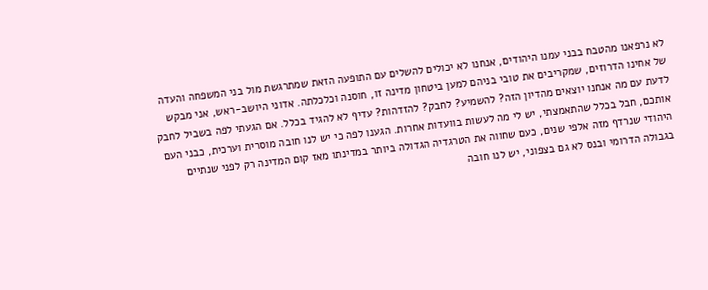לא נרפאנו מהטבח בבני עמנו היהודים, אנחנו לא יכולים להשלים עם התופעה הזאת שמתרגשת מול בני המשפחה והעדה של אחינו הדרוזים, שמקריבים את טובי בניהם למען ביטחון מדינה זו, חוסנה וכלכלתה. אדוני היושב-ראש, אני מבקש לדעת עם מה אנחנו יוצאים מהדיון הזה? להשמיע? לחבק? להזדהות? עדיף לא להגיד בכלל. אם הגעתי לפה בשביל לחבק אותכם, חבל בכלל שהתאמצתי, יש לי מה לעשות בוועדות אחרות. הגענו לפה כי יש לנו חובה מוסרית וערכית, כבני העם היהודי שנרדף מזה אלפי שנים, כעם שחווה את הטרגדיה הגדולה ביותר במדינתו מאז קום המדינה רק לפני שנתיים בגבולה הדרומי ובנס לא גם בצפוני, יש לנו חובה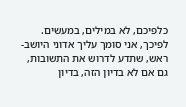כלפיכם, לא במילים, במעשים. לפיכך, אני סומך עליך אדוני היושב-ראש, שתדע לדרוש את התשובות, גם אם לא בדיון הזה, בדיון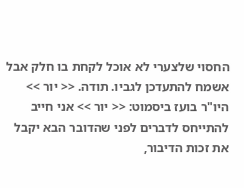החסוי שלצערי לא אוכל לקחת בו חלק אבל אשמח להתעדכן לגביו. תודה. << יור >> היו"ר בועז ביסמוט: << יור >> אני חייב להתייחס לדברים לפני שהדובר הבא יקבל את זכות הדיבור,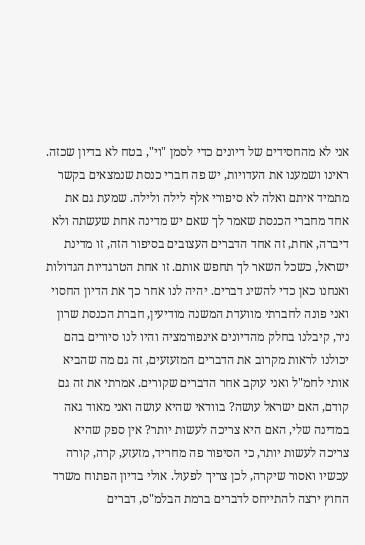אני לא מהחסידים של דיונים כדי לסמן "וי", בטח לא בדיון שכזה. ראינו ושמענו את העדויות, יש פה חברי כנסת שנמצאים בקשר מתמיד איתם ואלה לא סיפורי אלף לילה ולילה. שמעת גם את אחד מחברי הכנסת שאמר לך שאם יש מדינה אחת שעשתה ולא דיברה, אחת, זה אחד הדברים העצובים בסיפור הזה, זו מדינת ישראל, כשכל השאר לך תחפש אותם. זו אחת הטרגדיות הגדולות ואנחנו כאן כדי להשיג דברים. יהיה לנו אחר כך את הדיון החסוי ואני פונה לחברתי מוועדת המשנה מודיעין, חברת הכנסת שרון ניר, קיבלנו בחלק מהדיונים אינפורמציה והיו לנו סיורים בהם יכולנו לראות מקרוב את הדברים המזעזעים, זה גם מה שהביא אותי לחמ"ל ואני עוקב אחר הדברים שקורים. אמרתי את זה גם קודם, האם ישראל עושה? בוודאי שהיא עושה ואני מאוד גאה במדינה שלי, האם היא צריכה לעשות יותר? אין ספק שהיא צריכה לעשות יותר, כי הסיפור פה מחריד, מזעזע, קרה, קורה עכשיו ואסור שיקרה, לכן צריך לפעול. אולי בדיון הפתוח משרד החוץ ירצה להתייחס לדברים ברמת הבלמ"ס, דברים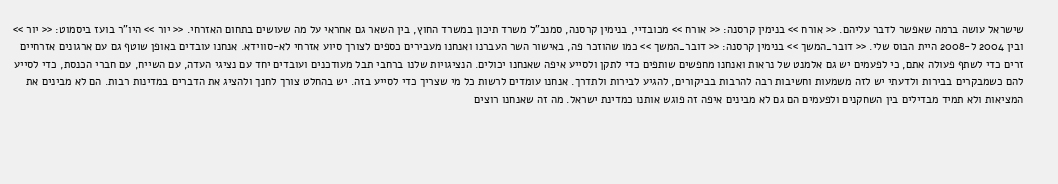שישראל עושה ברמה שאפשר לדבר עליהם. << אורח >> בנימין קרסנה: << אורח >> מכובדיי, בנימין קרסנה, סמנכ"ל משרד תיכון במשרד החוץ, בין השאר גם אחראי על מה שעושים בתחום האזרחי. << יור >> היו"ר בועז ביסמוט: << יור >> ובין 2004 ל-2008 היית הבוס שלי. << דובר_המשך >> בנימין קרסנה: << דובר_המשך >> כמו שהוזכר פה, באישור השר העברנו ואנחנו מעבירים כספים לצורך סיוע אזרחי לא-סווידא. אנחנו עובדים באופן שוטף גם עם ארגונים אזרחיים זרים כדי לשתף פעולה אתם, כי לפעמים יש גם אלמנט של נראות ואנחנו מחפשים שותפים כדי לתקן ולסייע איפה שאנחנו יכולים. הנציגויות שלנו ברחבי תבל מעודכנים ועובדים יחד עם נציגי העדה, עם השייח, עם חברי הכנסת, כדי לסייע להם כשמבקרים בבירות ולדעתי יש לזה משמעות וחשיבות רבה להרבות בביקורים, להגיע לבירות ולתדרך. אנחנו עומדים לרשות כל מי שצריך כדי לסייע בזה. יש בהחלט צורך לחנך ולהציג את הדברים במדינות רבות. הם לא מבינים את המציאות ולא תמיד מבדילים בין השחקנים ולפעמים הם גם לא מבינים איפה זה פוגש אותנו כמדינת ישראל. מה זה שאנחנו רוצים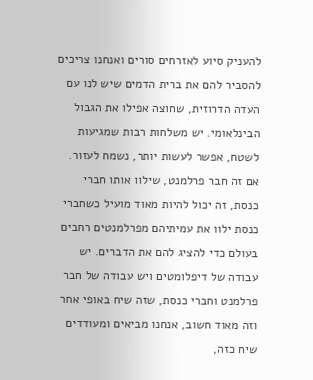להעניק סיוע לאזרחים סורים ואנחנו צריכים להסביר להם את ברית הדמים שיש לנו עם העדה הדרוזית, שחוצה אפילו את הגבול הבינלאומי. יש משלחות רבות שמגיעות לשטח, אפשר לעשות יותר, נשמח לעזור. אם זה חבר פרלמנט, שילוו אותו חברי כנסת, זה יכול להיות מאוד מועיל כשחברי כנסת ילוו את עמיתיהם מפרלמנטים רחבים בעולם כדי להציג להם את הדברים. יש עבודה של דיפלומטים ויש עבודה של חבר פרלמנט וחברי כנסת, שזה שיח באופי אחר וזה מאוד חשוב, אנחנו מביאים ומעודדים שיח כזה,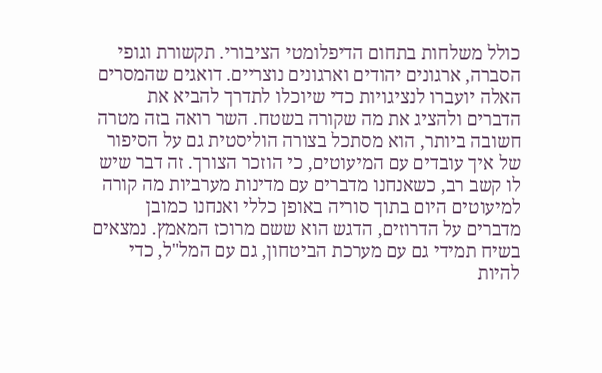כולל משלחות בתחום הדיפלומטי הציבורי. תקשורת וגופי הסברה, ארגונים יהודים וארגונים נוצריים. דואגים שהמסרים האלה יועברו לנציגויות כדי שיוכלו לתדרך להביא את הדברים ולהציג את מה שקורה בשטח. השר רואה בזה מטרה חשובה ביותר, הוא מסתכל בצורה הוליסטית גם על הסיפור של איך עובדים עם המיעוטים, כי הוזכר הצורך. זה דבר שיש לו קשב רב, כשאנחנו מדברים עם מדינות מערביות מה קורה למיעוטים היום בתוך סוריה באופן כללי ואנחנו כמובן מדברים על הדרוזים, הדגש הוא ששם מרוכז המאמץ. נמצאים בשיח תמידי גם עם מערכת הביטחון, גם עם המל"ל, כדי להיות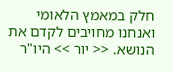חלק במאמץ הלאומי ואנחנו מחויבים לקדם את הנושא. << יור >> היו"ר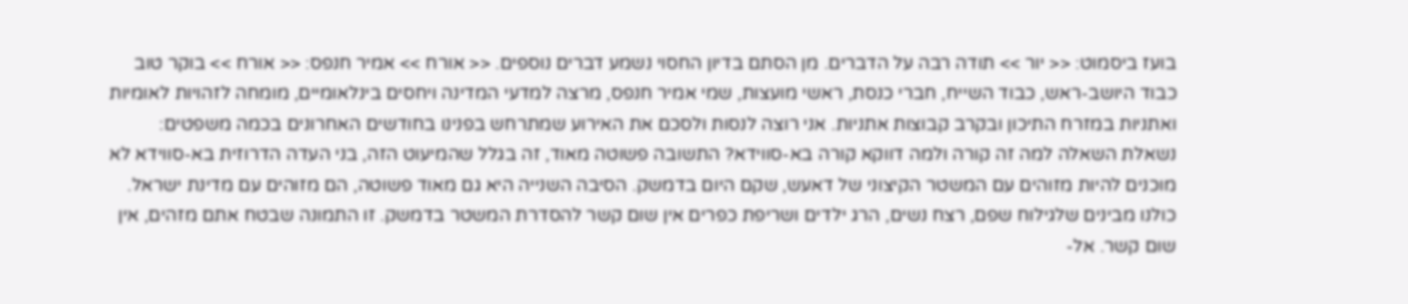בועז ביסמוט: << יור >> תודה רבה על הדברים. מן הסתם בדיון החסוי נשמע דברים נוספים. << אורח >> אמיר חנפס: << אורח >> בוקר טוב כבוד היושב-ראש, כבוד השייח, חברי כנסת, ראשי מועצות, שמי אמיר חנפס, מרצה למדעי המדינה ויחסים בינלאומיים, מומחה לזהויות לאומיות ואתניות במזרח התיכון ובקרב קבוצות אתניות. אני רוצה לנסות ולסכם את האירוע שמתרחש בפנינו בחודשים האחרונים בכמה משפטים: נשאלת השאלה למה זה קורה ולמה דווקא קורה בא-סווידא? התשובה פשוטה מאוד, זה בגלל שהמיעוט הזה, בני העדה הדרוזית בא-סווידא לא מוכנים להיות מזוהים עם המשטר הקיצוני של דאעש, שקם היום בדמשק. הסיבה השנייה היא גם מאוד פשוטה, הם מזוהים עם מדינת ישראל. כולנו מבינים שלגילוח שפם, רצח נשים, הרג ילדים ושריפת כפרים אין שום קשר להסדרת המשטר בדמשק. זו התמונה שבטח אתם מזהים, אין שום קשר. אל-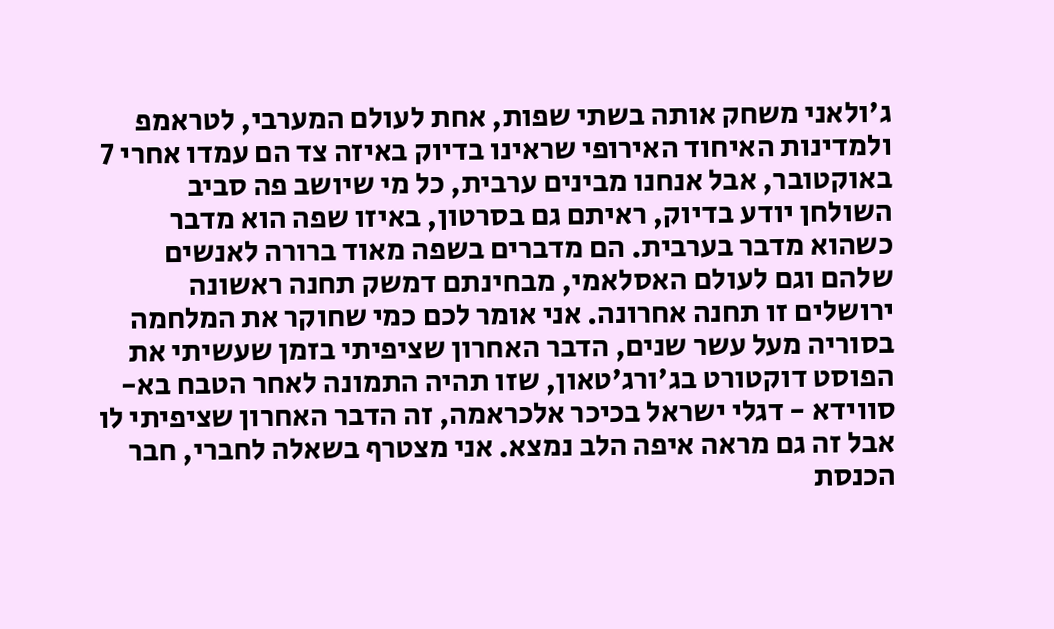ג'ולאני משחק אותה בשתי שפות, אחת לעולם המערבי, לטראמפ ולמדינות האיחוד האירופי שראינו בדיוק באיזה צד הם עמדו אחרי 7 באוקטובר, אבל אנחנו מבינים ערבית, כל מי שיושב פה סביב השולחן יודע בדיוק, ראיתם גם בסרטון, באיזו שפה הוא מדבר כשהוא מדבר בערבית. הם מדברים בשפה מאוד ברורה לאנשים שלהם וגם לעולם האסלאמי, מבחינתם דמשק תחנה ראשונה ירושלים זו תחנה אחרונה. אני אומר לכם כמי שחוקר את המלחמה בסוריה מעל עשר שנים, הדבר האחרון שציפיתי בזמן שעשיתי את הפוסט דוקטורט בג'ורג'טאון, שזו תהיה התמונה לאחר הטבח בא-סווידא - דגלי ישראל בכיכר אלכראמה, זה הדבר האחרון שציפיתי לו אבל זה גם מראה איפה הלב נמצא. אני מצטרף בשאלה לחברי, חבר הכנסת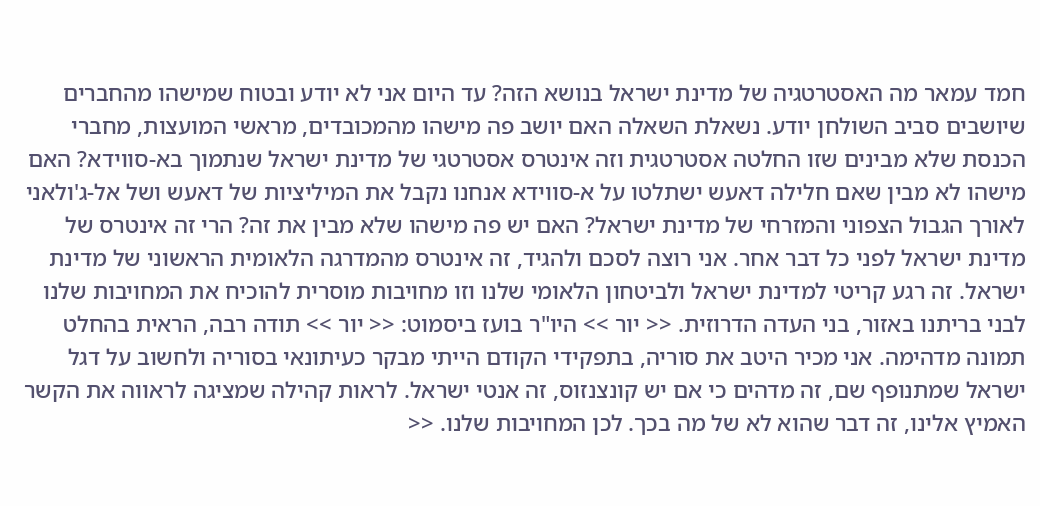חמד עמאר מה האסטרטגיה של מדינת ישראל בנושא הזה? עד היום אני לא יודע ובטוח שמישהו מהחברים שיושבים סביב השולחן יודע. נשאלת השאלה האם יושב פה מישהו מהמכובדים, מראשי המועצות, מחברי הכנסת שלא מבינים שזו החלטה אסטרטגית וזה אינטרס אסטרטגי של מדינת ישראל שנתמוך בא-סווידא? האם מישהו לא מבין שאם חלילה דאעש ישתלטו על א-סווידא אנחנו נקבל את המיליציות של דאעש ושל אל-ג'ולאני לאורך הגבול הצפוני והמזרחי של מדינת ישראל? האם יש פה מישהו שלא מבין את זה? הרי זה אינטרס של מדינת ישראל לפני כל דבר אחר. אני רוצה לסכם ולהגיד, זה אינטרס מהמדרגה הלאומית הראשוני של מדינת ישראל. זה רגע קריטי למדינת ישראל ולביטחון הלאומי שלנו וזו מחויבות מוסרית להוכיח את המחויבות שלנו לבני בריתנו באזור, בני העדה הדרוזית. << יור >> היו"ר בועז ביסמוט: << יור >> תודה רבה, הראית בהחלט תמונה מדהימה. אני מכיר היטב את סוריה, בתפקידי הקודם הייתי מבקר כעיתונאי בסוריה ולחשוב על דגל ישראל שמתנופף שם, זה מדהים כי אם יש קונצנזוס, זה אנטי ישראל. לראות קהילה שמציגה לראווה את הקשר האמיץ אלינו, זה דבר שהוא לא של מה בכך. לכן המחויבות שלנו. <<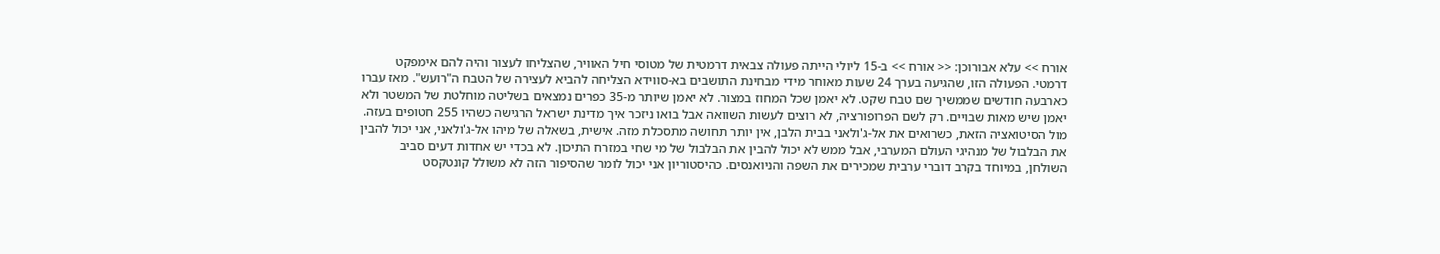אורח >> עלא אבורוכן: << אורח >> ב-15 ליולי הייתה פעולה צבאית דרמטית של מטוסי חיל האוויר, שהצליחו לעצור והיה להם אימפקט דרמטי. הפעולה הזו, שהגיעה בערך 24 שעות מאוחר מידי מבחינת התושבים בא-סווידא הצליחה להביא לעצירה של הטבח ה"רועש". מאז עברו כארבעה חודשים שממשיך שם טבח שקט. לא יאמן שכל המחוז במצור. לא יאמן שיותר מ-35 כפרים נמצאים בשליטה מוחלטת של המשטר ולא יאמן שיש מאות שבויים. רק לשם הפרופורציה, לא רוצים לעשות השוואה אבל בואו ניזכר איך מדינת ישראל הרגישה כשהיו 255 חטופים בעזה. מול הסיטואציה הזאת, כשרואים את אל-ג'ולאני בבית הלבן, אין יותר תחושה מתסכלת מזה. אישית, בשאלה של מיהו אל-ג'ולאני, אני יכול להבין את הבלבול של מנהיגי העולם המערבי, אבל ממש לא יכול להבין את הבלבול של מי שחי במזרח התיכון. לא בכדי יש אחדות דעים סביב השולחן, במיוחד בקרב דוברי ערבית שמכירים את השפה והניואנסים. כהיסטוריון אני יכול לומר שהסיפור הזה לא משולל קונטקסט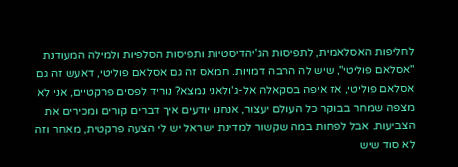לחליפות האסלאמית, לתפיסות הג'יהדיסטיות ותפיסות הסלפיות ולמילה המעודנת "אסלאם פוליטי", שיש לה הרבה דמויות. חמאס זה גם אסלאם פוליטי, דאעש זה גם אסלאם פוליטי, אז איפה בסקאלה אל-ג'ולאני נמצא? נוריד לפסים פרקטיים, אני לא מצפה שמחר בבוקר כל העולם יעצור, אנחנו יודעים איך דברים קורים ומכירים את הצביעות. אבל לפחות במה שקשור למדינת ישראל יש לי הצעה פרקטית, מאחר וזה לא סוד שיש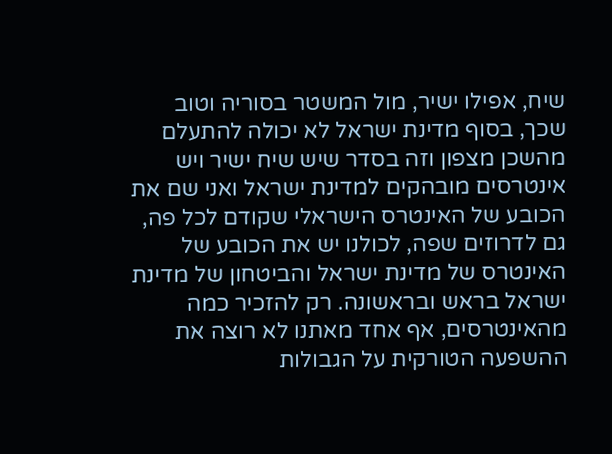שיח, אפילו ישיר, מול המשטר בסוריה וטוב שכך, בסוף מדינת ישראל לא יכולה להתעלם מהשכן מצפון וזה בסדר שיש שיח ישיר ויש אינטרסים מובהקים למדינת ישראל ואני שם את הכובע של האינטרס הישראלי שקודם לכל פה, גם לדרוזים שפה, לכולנו יש את הכובע של האינטרס של מדינת ישראל והביטחון של מדינת ישראל בראש ובראשונה. רק להזכיר כמה מהאינטרסים, אף אחד מאתנו לא רוצה את ההשפעה הטורקית על הגבולות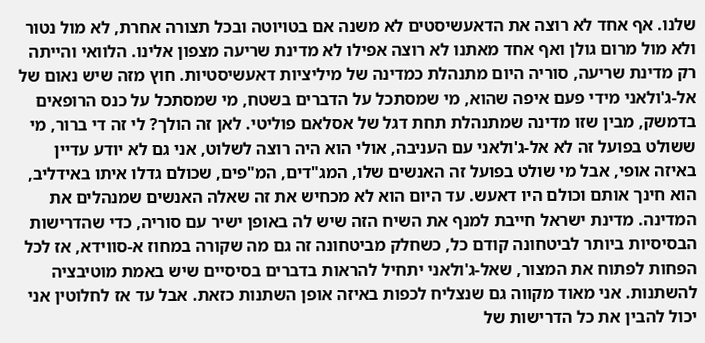שלנו. אף אחד לא רוצה את הדאעשיסטים לא משנה אם בטויוטה ובכל תצורה אחרת, לא מול נטור ולא מול מרום גולן ואף אחד מאתנו לא רוצה אפילו לא מדינת שריעה מצפון אלינו. הלוואי והייתה רק מדינת שריעה, סוריה היום מתנהלת כמדינה של מיליציות דאעשיסטיות. חוץ מזה שיש נאום של אל-ג'ולאני מידי פעם איפה שהוא, מי שמסתכל על הדברים בשטח, מי שמסתכל על כנס הרופאים בדמשק, מבין שזו מדינה שמתנהלת תחת דגל של אסלאם פוליטי. לאן זה הולך? לי זה די ברור, מי ששולט בפועל זה לא אל-ג'ולאני עם העניבה, אולי הוא היה רוצה לשלוט, אני גם לא יודע עדיין באיזה אופי, אבל מי שולט בפועל זה האנשים שלו, המג"דים, המ"פים, שכולם גדלו איתו באידליב, הוא חינך אותם וכולם היו דאעש. עד היום הוא לא מכחיש את זה שאלה האנשים שמנהלים את המדינה. מדינת ישראל חייבת למנף את השיח הזה שיש לה באופן ישיר עם סוריה, כדי שהדרישות הבסיסיות ביותר לביטחונה קודם כל, כשחלק מביטחונה זה גם מה שקורה במחוז א-סווידא, אז לכל הפחות לפתוח את המצור, שאל-ג'ולאני יתחיל להראות בדברים בסיסיים שיש באמת מוטיבציה להשתנות. אני מאוד מקווה גם שנצליח לכפות באיזה אופן השתנות כזאת. אבל עד אז לחלוטין אני יכול להבין את כל הדרישות של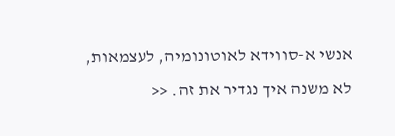אנשי א-סווידא לאוטונומיה, לעצמאות, לא משנה איך נגדיר את זה. <<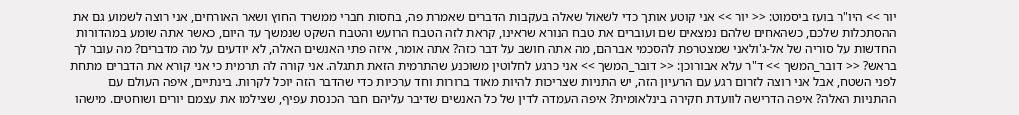יור >> היו"ר בועז ביסמוט: << יור >> אני קוטע אותך כדי לשאול שאלה בעקבות הדברים שאמרת פה, בחסות חברי ממשרד החוץ ושאר האורחים, אני רוצה לשמוע גם את ההסתכלות שלכם, כשהאחים שלהם נמצאים שם ועוברים את טבח הנורא שראינו, קראת לזה הטבח הרועש והטבח השקט שנמשך עד היום, כאשר אתה שומע במהדורות החדשות על סוריה של אל-ג'ולאני שמצטרפת להסכמי אברהם, מה אתה חושב על דבר כזה? אתה אומר, איזה פתי האנשים האלה, לא יודעים על מה מדברים? מה עובר לך בראש? << דובר_המשך >> ד"ר עלא אבורוכן: << דובר_המשך >> אני כרגע לחלוטין משוכנע שהתרמית הזאת תתגלה. אני קורה לה תרמית כי אני קורא את הדברים מתחת לפני השטח, אבל אני רוצה לזרום רגע עם הרעיון הזה, יש התניות שצריכות להיות מאוד ברורות וחד ערכיות כדי שהדבר הזה יוכל לקרות. בינתיים, איפה העולם עם ההתניות האלה? איפה הדרישה לוועדת חקירה בינלאומית? איפה העמדה לדין של כל האנשים שדיבר עליהם חבר הכנסת עפיף, שצילמו את עצמם יורים ושוחטים. מישהו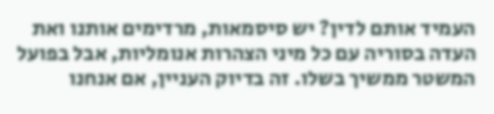העמיד אותם לדין? יש סיסמאות, מרדימים אותנו ואת העדה בסוריה עם כל מיני הצהרות אנומליות, אבל בפועל המשטר ממשיך בשלו. זה בדיוק העניין, אם אנחנו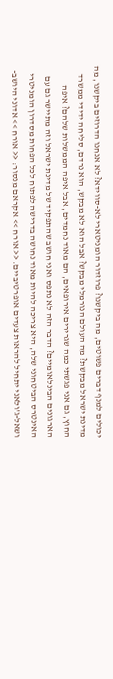יכולים למנף דברים פשוטים, מה ביקשנו? פרוזדור הומניטארי לא-סווידא? לא אנחנו הדרוזים ביקשנו, מה מדינת ישראל מבקשת? מה העולם הנורמלי מבקש? אבל הוא לא מבקש, הוא נרדם, סליחה ידידי ממשרד החוץ, גם אני פגשתי כמה שגרירים אירופאים, הם מאוד נחמדים, אבל איפה הממשלות שלהם? איפה הארגונים הבינלאומיים? הדבר הזה לא נתפס ואני חושב שהתפקיד של מדינת ישראל וזה מתיישר גם עם האינטרס הביטחוני שלה, היא צריכה להיות מאוד נחושה בדרישה לפתוח לכל הפחות מסדרון הומניטרי ושאל-ג'ולאני יתחיל להראות צעדים אופרטיביים. << אורח >> אקראם מנסור: << אורח >> אדוני היושב-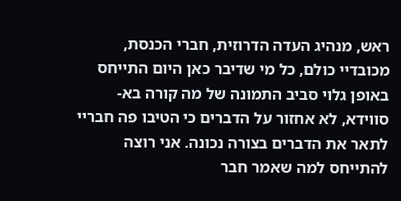ראש, מנהיג העדה הדרוזית, חברי הכנסת, מכובדיי כולם, כל מי שדיבר כאן היום התייחס באופן גלוי סביב התמונה של מה קורה בא-סווידא, לא אחזור על הדברים כי הטיבו פה חבריי לתאר את הדברים בצורה נכונה. אני רוצה להתייחס למה שאמר חבר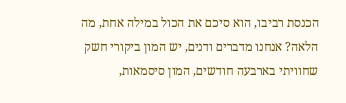הכנסת רביבו, הוא סיכם את הכול במילה אחת, מה הלאה? אנחנו מדברים ודנים, יש המון ביקורי חשק שחוויתי בארבעה חודשים, המון סיסמאות,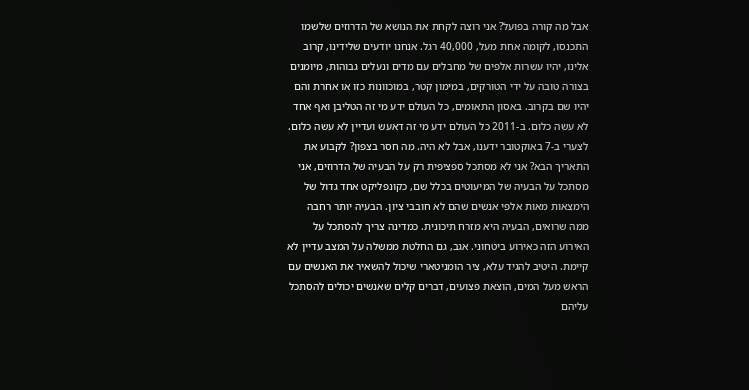אבל מה קורה בפועל? אני רוצה לקחת את הנושא של הדרוזים שלשמו התכנסו, לקומה אחת מעל, 40,000 רגל. אנחנו יודעים שלידינו, קרוב אלינו, יהיו עשרות אלפים של מחבלים עם מדים ונעלים גבוהות, מיומנים בצורה טובה על ידי הטורקים, במימון קטר, במוכוונות כזו או אחרת והם יהיו שם בקרוב. באסון התאומים, כל העולם ידע מי זה הטליבן ואף אחד לא עשה כלום. ב-2011 כל העולם ידע מי זה דאעש ועדיין לא עשה כלום. לצערי ב-7 באוקטובר ידענו, אבל לא היה. מה חסר בצפון? לקבוע את התאריך הבא? אני לא מסתכל ספציפית רק על הבעיה של הדרוזים, אני מסתכל על הבעיה של המיעוטים בכלל שם, כקונפליקט אחד גדול של הימצאות מאות אלפי אנשים שהם לא חובבי ציון. הבעיה יותר רחבה ממה שרואים, הבעיה היא מזרח תיכונית. כמדינה צריך להסתכל על האירוע הזה כאירוע ביטחוני. אגב, גם החלטת ממשלה על המצב עדיין לא קיימת. היטיב להגיד עלא, ציר הומניטארי שיכול להשאיר את האנשים עם הראש מעל המים, הוצאת פצועים, דברים קלים שאנשים יכולים להסתכל עליהם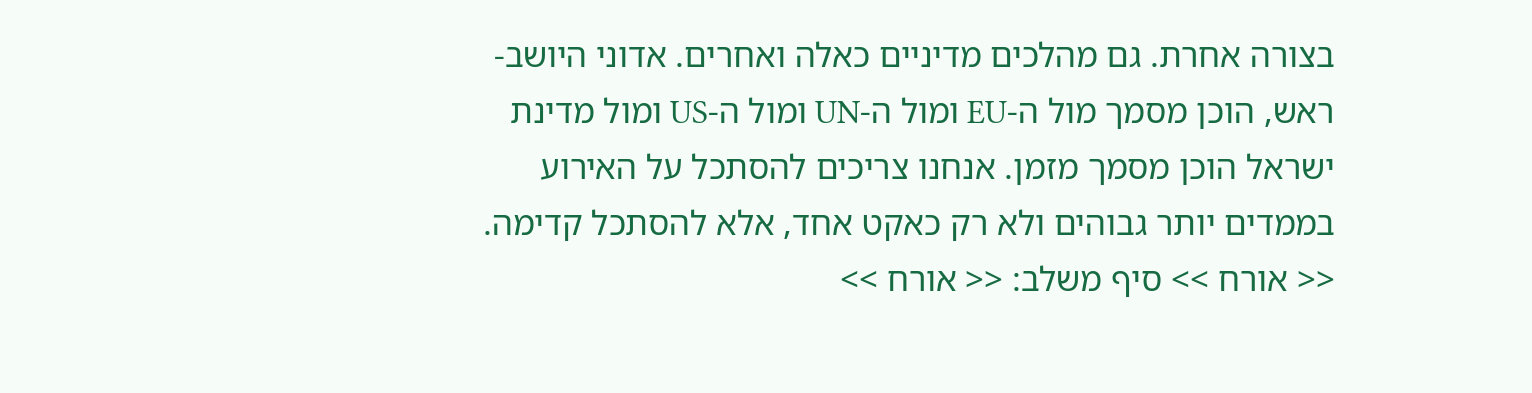בצורה אחרת. גם מהלכים מדיניים כאלה ואחרים. אדוני היושב-ראש, הוכן מסמך מול ה-EU ומול ה-UN ומול ה-US ומול מדינת ישראל הוכן מסמך מזמן. אנחנו צריכים להסתכל על האירוע בממדים יותר גבוהים ולא רק כאקט אחד, אלא להסתכל קדימה. << אורח >> סיף משלב: << אורח >>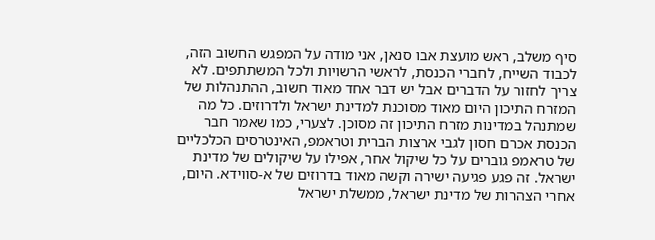סיף משלב, ראש מועצת אבו סנאן, אני מודה על המפגש החשוב הזה, לכבוד השייח, לחברי הכנסת, לראשי הרשויות ולכל המשתתפים. לא צריך לחזור על הדברים אבל יש דבר אחד מאוד חשוב, ההתנהלות של המזרח התיכון היום מאוד מסוכנת למדינת ישראל ולדרוזים. כל מה שמתנהל במדינות מזרח התיכון זה מסוכן. לצערי, כמו שאמר חבר הכנסת אכרם חסון לגבי ארצות הברית וטראמפ, האינטרסים הכלכליים של טראמפ גוברים על כל שיקול אחר, אפילו על שיקולים של מדינת ישראל. זה פגע פגיעה ישירה וקשה מאוד בדרוזים של א-סווידא. היום, אחרי הצהרות של מדינת ישראל, ממשלת ישראל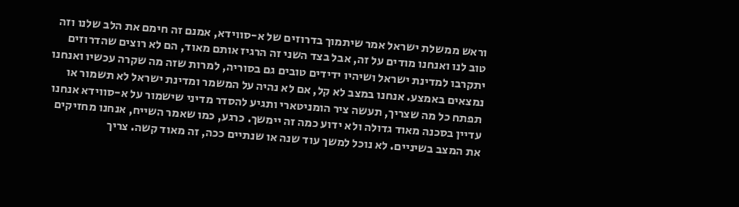וראש ממשלת ישראל אמר שיתמוך בדרוזים של א-סווידא, אמנם זה חימם את הלב שלנו וזה טוב לנו ואנחנו מודים על זה, אבל בצד השני זה הרגיז אותם מאוד, הם לא רוצים שהדרוזים יתקרבו למדינת ישראל ושיהיו ידידים טובים גם בסוריה, למרות שזה מה שקרה עכשיו ואנחנו נמצאים באמצע. אנחנו במצב לא קל, אם לא נהיה על המשמר ומדינת ישראל לא תשמור או תפתח כל מה שצריך, תעשה ציר הומניטארי ותגיע להסדר מדיני שישמור על א-סווידא אנחנו עדיין בסכנה מאוד גדולה ולא ידוע כמה זה יימשך. כרגע, כמו שאמר השייח, אנחנו מחזיקים את המצב בשיניים. לא נוכל למשך עוד שנה או שנתיים ככה, זה מאוד קשה. צריך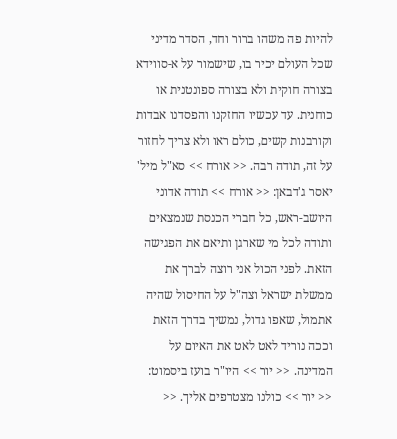להיות פה משהו ברור וחד, הסדר מדיני שכל העולם יכיר בו, שישמור על א-סווידא בצורה חוקית ולא בצורה ספונטנית או כוחנית. עד עכשיו החזקנו והפסדנו אבדות וקורבנות קשים, כולם ראו ולא צריך לחזור על זה, תודה רבה. << אורח >> סא"ל מיל' יאסר ג'דבאן: << אורח >> תודה אדוני היושב-ראש, כל חברי הכנסת שנמצאים ותודה לכל מי שארגן ותיאם את הפגישה הזאת. לפני הכול אני רוצה לברך את ממשלת ישראל וצה"ל על החיסול שהיה אתמול, שאפו גדול, נמשיך בדרך הזאת וככה נוריד לאט לאט את האיום על המדינה. << יור >> היו"ר בועז ביסמוט: << יור >> כולנו מצטרפים אליך. <<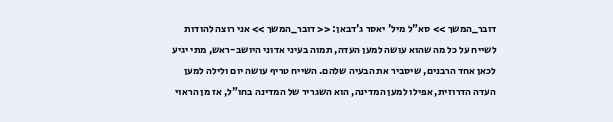דובר_המשך >> סא"ל מיל' יאסר ג'דבאן: << דובר_המשך >> אני רוצה להודות לשייח על כל מה שהוא עושה למען העדה, תמוה בעיני אדוני היושב-ראש, מתי יגיע לכאן אחד הרבנים, שיסביר את הבעיה שלהם. השייח טריף עושה יום ולילה למען העדה הדרוזית, אפילו למען המדינה, הוא השגריר של המדינה בחו"ל, אז מן הראוי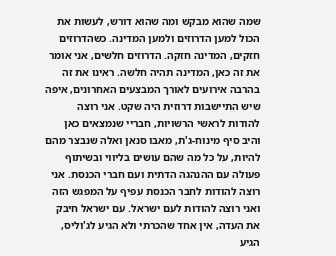שמה שהוא מבקש ומה שהוא דורש, לעשות את הכול למען הדרוזים ולמען המדינה. כשהדרוזים חזקים, המדינה חזקה. הדרוזים חלשים, אני אומר את זה כאן, המדינה תהיה חלשה. ראינו את זה בהרבה אירועים לאורך המבצעים האחרונים, איפה שיש התיישבות דרוזית היה שקט. אני רוצה להודות לראשי הרשויות, חבריי שנמצאים כאן והיב סיף מינוח-ג'ת, מאבו סנאן ואלה שנבצר מהם להיות, על כל מה שהם עושים בליווי ובשיתוף פעולה עם ההנהגה הדתית ועם חברי הכנסת. אני רוצה להודות לחבר הכנסת עפיף על המפגש הזה ואני רוצה להודות לעם ישראל. עם ישראל חיבק את העדה, אין אחד שהכרתי ולא הגיע לג'וליס, הגיע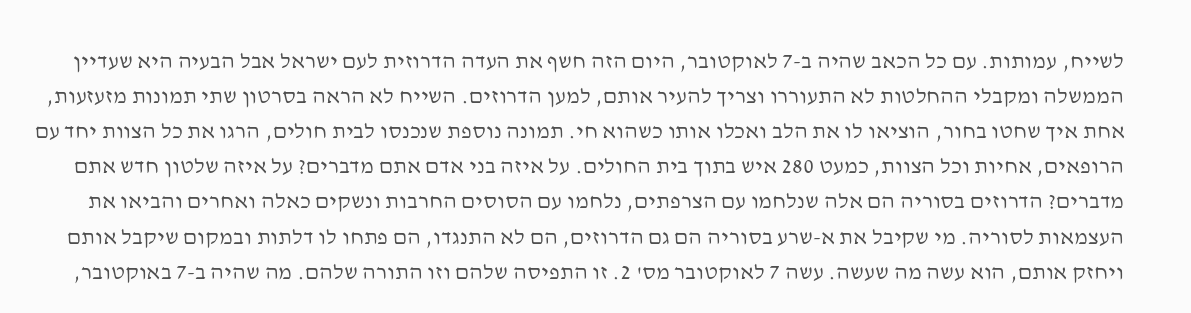לשייח, עמותות. עם כל הכאב שהיה ב-7 לאוקטובר, היום הזה חשף את העדה הדרוזית לעם ישראל אבל הבעיה היא שעדיין הממשלה ומקבלי ההחלטות לא התעוררו וצריך להעיר אותם, למען הדרוזים. השייח לא הראה בסרטון שתי תמונות מזעזעות, אחת איך שחטו בחור, הוציאו לו את הלב ואכלו אותו כשהוא חי. תמונה נוספת שנכנסו לבית חולים, הרגו את כל הצוות יחד עם הרופאים, אחיות וכל הצוות, כמעט 280 איש בתוך בית החולים. על איזה בני אדם אתם מדברים? על איזה שלטון חדש אתם מדברים? הדרוזים בסוריה הם אלה שנלחמו עם הצרפתים, נלחמו עם הסוסים החרבות ונשקים כאלה ואחרים והביאו את העצמאות לסוריה. מי שקיבל את א-שרע בסוריה הם גם הדרוזים, הם לא התנגדו, הם פתחו לו דלתות ובמקום שיקבל אותם ויחזק אותם, הוא עשה מה שעשה. עשה 7 לאוקטובר מס' 2. זו התפיסה שלהם וזו התורה שלהם. מה שהיה ב-7 באוקטובר,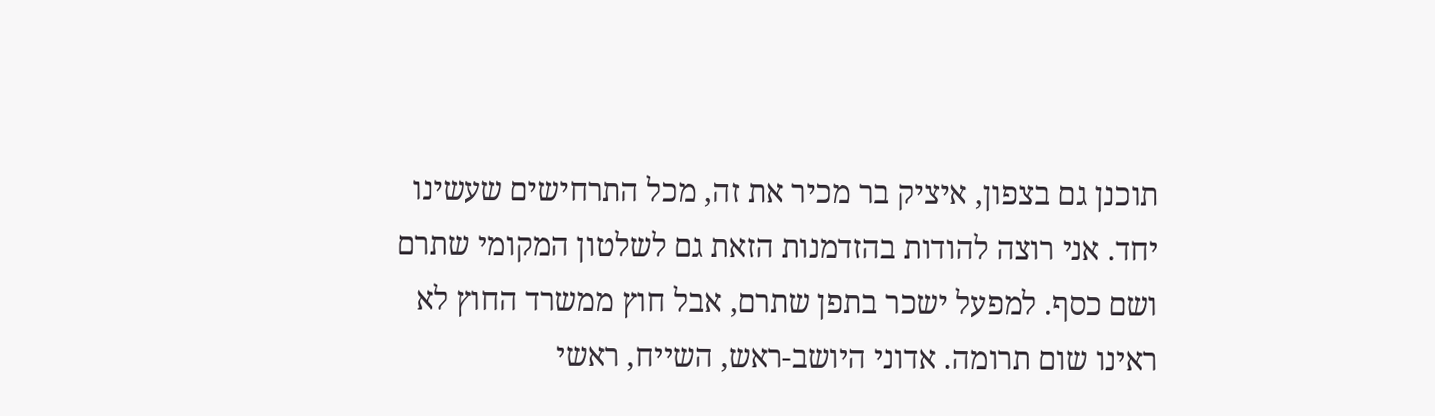תוכנן גם בצפון, איציק בר מכיר את זה, מכל התרחישים שעשינו יחד. אני רוצה להודות בהזדמנות הזאת גם לשלטון המקומי שתרם ושם כסף. למפעל ישכר בתפן שתרם, אבל חוץ ממשרד החוץ לא ראינו שום תרומה. אדוני היושב-ראש, השייח, ראשי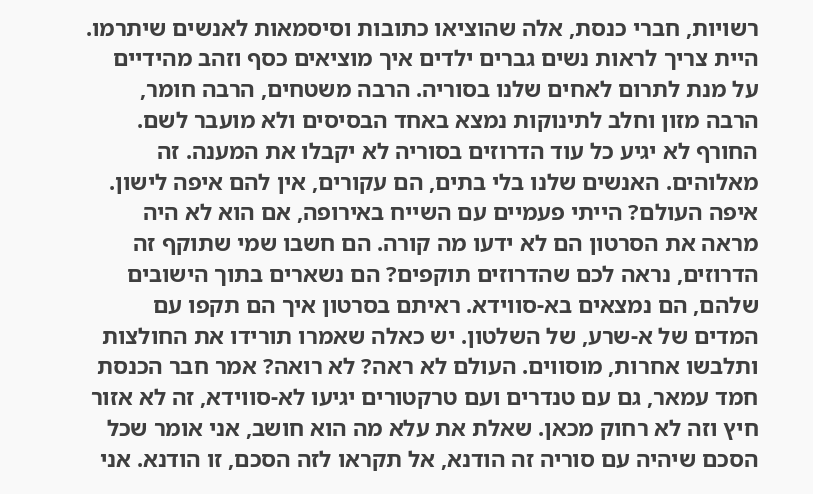רשויות, חברי כנסת, אלה שהוציאו כתובות וסיסמאות לאנשים שיתרמו. היית צריך לראות נשים גברים ילדים איך מוציאים כסף וזהב מהידיים על מנת לתרום לאחים שלנו בסוריה. הרבה משטחים, הרבה חומר, הרבה מזון וחלב לתינוקות נמצא באחד הבסיסים ולא מועבר לשם. החורף לא יגיע כל עוד הדרוזים בסוריה לא יקבלו את המענה. זה מאלוהים. האנשים שלנו בלי בתים, הם עקורים, אין להם איפה לישון. איפה העולם? הייתי פעמיים עם השייח באירופה, אם הוא לא היה מראה את הסרטון הם לא ידעו מה קורה. הם חשבו שמי שתוקף זה הדרוזים, נראה לכם שהדרוזים תוקפים? הם נשארים בתוך הישובים שלהם, הם נמצאים בא-סווידא. ראיתם בסרטון איך הם תקפו עם המדים של א-שרע, של השלטון. יש כאלה שאמרו תורידו את החולצות ותלבשו אחרות, מוסווים. העולם לא ראה? לא רואה? אמר חבר הכנסת חמד עמאר, גם עם טנדרים ועם טרקטורים יגיעו לא-סווידא, זה לא אזור חיץ וזה לא רחוק מכאן. שאלת את עלא מה הוא חושב, אני אומר שכל הסכם שיהיה עם סוריה זה הודנא, אל תקראו לזה הסכם, זו הודנא. אני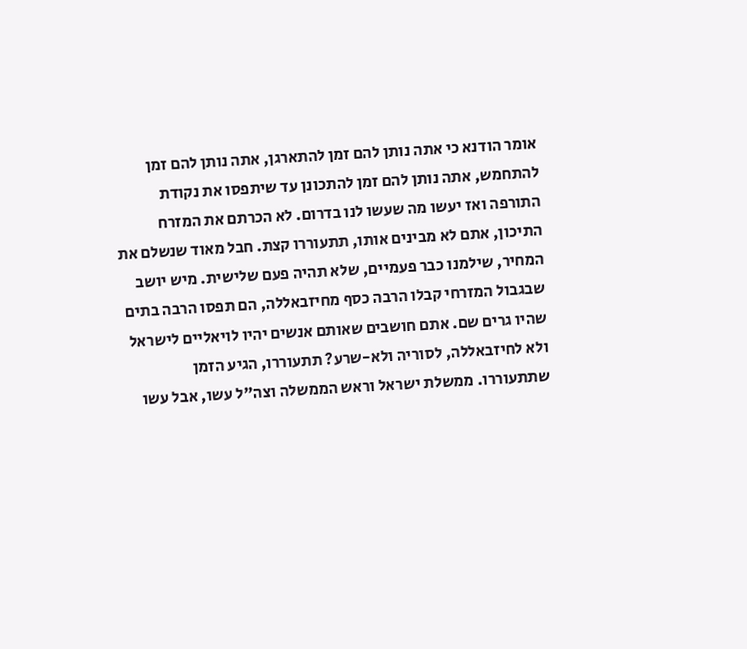אומר הודנא כי אתה נותן להם זמן להתארגן, אתה נותן להם זמן להתחמש, אתה נותן להם זמן להתכונן עד שיתפסו את נקודת התורפה ואז יעשו מה שעשו לנו בדרום. לא הכרתם את המזרח התיכון, אתם לא מבינים אותו, תתעוררו קצת. חבל מאוד שנשלם את המחיר, שילמנו כבר פעמיים, שלא תהיה פעם שלישית. מיש יושב שבגבול המזרחי קבלו הרבה כסף מחיזבאללה, הם תפסו הרבה בתים שהיו גרים שם. אתם חושבים שאותם אנשים יהיו לויאליים לישראל ולא לחיזבאללה, לסוריה ולא-שרע? תתעוררו, הגיע הזמן שתתעוררו. ממשלת ישראל וראש הממשלה וצה"ל עשו, אבל עשו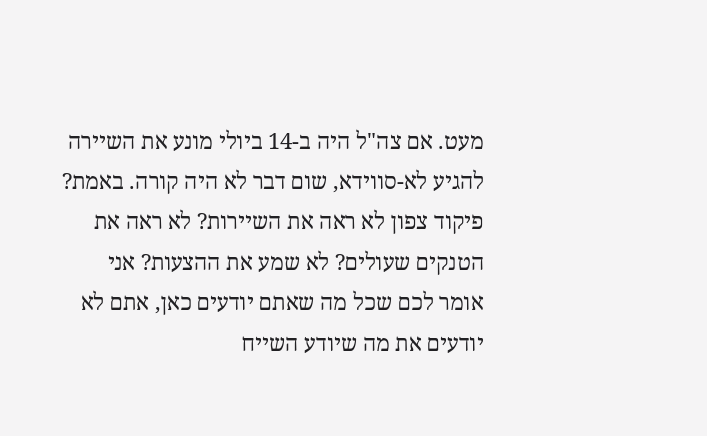מעט. אם צה"ל היה ב-14 ביולי מונע את השיירה להגיע לא-סווידא, שום דבר לא היה קורה. באמת? פיקוד צפון לא ראה את השיירות? לא ראה את הטנקים שעולים? לא שמע את ההצעות? אני אומר לכם שכל מה שאתם יודעים כאן, אתם לא יודעים את מה שיודע השייח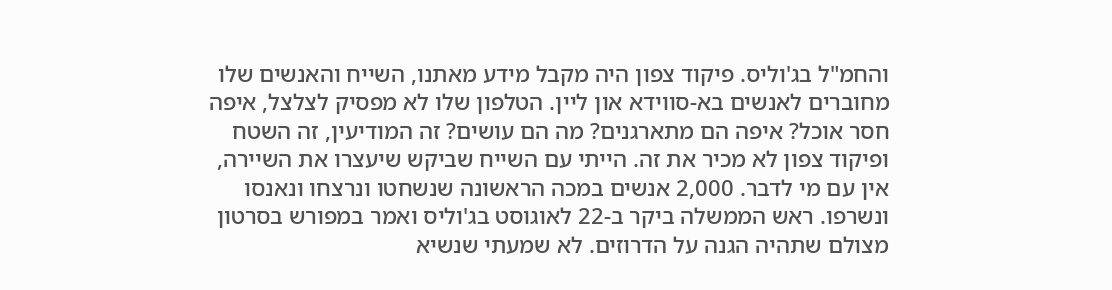והחמ"ל בג'וליס. פיקוד צפון היה מקבל מידע מאתנו, השייח והאנשים שלו מחוברים לאנשים בא-סווידא און ליין. הטלפון שלו לא מפסיק לצלצל, איפה חסר אוכל? איפה הם מתארגנים? מה הם עושים? זה המודיעין, זה השטח ופיקוד צפון לא מכיר את זה. הייתי עם השייח שביקש שיעצרו את השיירה, אין עם מי לדבר. 2,000 אנשים במכה הראשונה שנשחטו ונרצחו ונאנסו ונשרפו. ראש הממשלה ביקר ב-22 לאוגוסט בג'וליס ואמר במפורש בסרטון מצולם שתהיה הגנה על הדרוזים. לא שמעתי שנשיא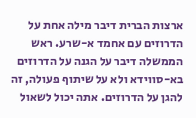ארצות הברית דיבר מילה אחת על הדרוזים עם אחמד א-שרע. ראש הממשלה דיבר על הגנה על הדרוזים בא-סווידא ולא על שיתוף פעולה, זה להגן על הדרוזים. אתה יכול לשאול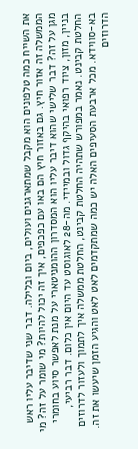את השייח כמה טלפונים הוא מקבל שמתארגנים ועולים, ביום ובלילה. דבר שני שדיבר עליו ראש הממשלה זה אזור חיץ. גם באזור חיץ הם באו עם כפכפים, איך זה יכול להיות? מי שומר על זה? מי מגן על זה? דבר שלישי שהוא דיבר עליו הוא המסדרון ההומניטארי על מנת לאפשר סיוע בחומרי בניין, מזון, ציוד רפואי בהיקף גדול ובמיידי. מה-28 לאוגוסט עד היום אין כלום. דבר רביעי, החלטת קבינט. נאמר במפורש שתהיה החלטת קבינט, החלטת ממשלה איך לתמוך ולעזור לדרוזים בא-סווידא. מכל ארבעת הסעיפים האלה יש כמה שמתקדמים לאט לאט והגיע הזמן שיעשו את זה. הדרוזים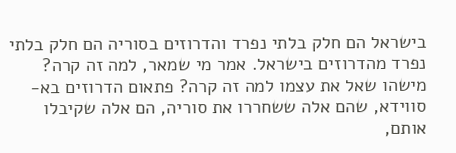בישראל הם חלק בלתי נפרד והדרוזים בסוריה הם חלק בלתי נפרד מהדרוזים בישראל. אמר מי שמאר, למה זה קרה? מישהו שאל את עצמו למה זה קרה? פתאום הדרוזים בא-סווידא, שהם אלה ששחררו את סוריה, הם אלה שקיבלו אותם,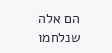הם אלה שנלחמו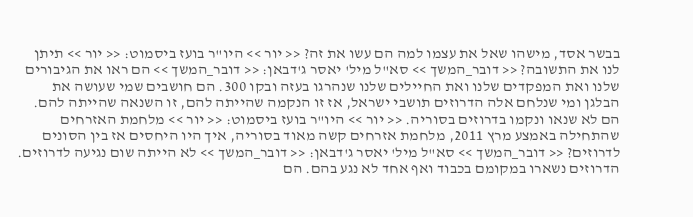בבשר אסד, מישהו שאל את עצמו למה הם עשו את זה? << יור >> היו"ר בועז ביסמוט: << יור >> תיתן לנו את התשובה? << דובר_המשך >> סא"ל מיל' יאסר ג'דבאן: << דובר_המשך >> הם ראו את הגיבורים שלנו ואת המפקדים שלנו ואת החיילים שלנו שנהרגו בעזה ובקו 300. הם חושבים שמי שעושה את הבלגן ומי שנלחם אלה הדרוזים תושבי ישראל, אז זו הנקמה שהייתה להם, זו השנאה שהייתה להם. הם לא שנאו ונקמו בדרוזים בסוריה. << יור >> היו"ר בועז ביסמוט: << יור >> מלחמת האזרחים שהתחילה באמצע מרץ 2011, מלחמת אזרחים קשה מאוד בסוריה, איך היו היחסים אז בין הסונים לדרוזים? << דובר_המשך >> סא"ל מיל' יאסר ג'דבאן: << דובר_המשך >> לא הייתה שום נגיעה לדרוזים. הדרוזים נשארו במקומם בכבוד ואף אחד לא נגע בהם. הם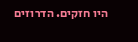היו חזקים. הדרוזים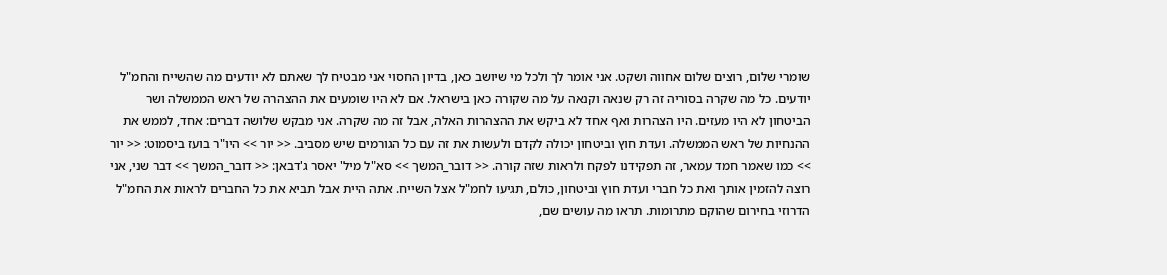שומרי שלום, רוצים שלום אחווה ושקט. אני אומר לך ולכל מי שיושב כאן, בדיון החסוי אני מבטיח לך שאתם לא יודעים מה שהשייח והחמ"ל יודעים. כל מה שקרה בסוריה זה רק שנאה וקנאה על מה שקורה כאן בישראל. אם לא היו שומעים את ההצהרה של ראש הממשלה ושר הביטחון לא היו מעזים. היו הצהרות ואף אחד לא ביקש את ההצהרות האלה, אבל זה מה שקרה. אני מבקש שלושה דברים: אחד, לממש את ההנחיות של ראש הממשלה. ועדת חוץ וביטחון יכולה לקדם ולעשות את זה עם כל הגורמים שיש מסביב. << יור >> היו"ר בועז ביסמוט: << יור >> כמו שאמר חמד עמאר, זה תפקידנו לפקח ולראות שזה קורה. << דובר_המשך >> סא"ל מיל' יאסר ג'דבאן: << דובר_המשך >> דבר שני, אני רוצה להזמין אותך ואת כל חברי ועדת חוץ וביטחון, כולם, תגיעו לחמ"ל אצל השייח. אתה היית אבל תביא את כל החברים לראות את החמ"ל הדרוזי בחירום שהוקם מתרומות. תראו מה עושים שם,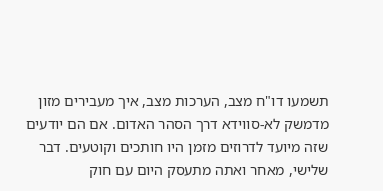תשמעו דו"ח מצב, הערכות מצב, איך מעבירים מזון מדמשק לא-סווידא דרך הסהר האדום. אם הם יודעים שזה מיועד לדרוזים מזמן היו חותכים וקוטעים. דבר שלישי, מאחר ואתה מתעסק היום עם חוק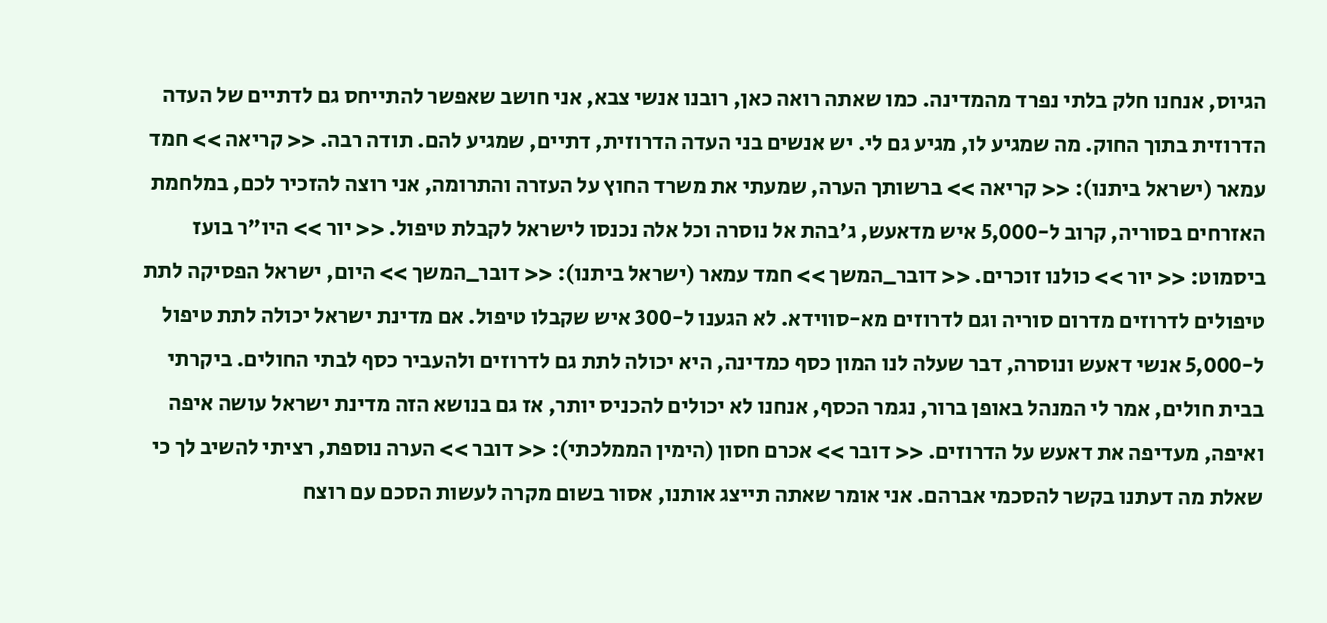הגיוס, אנחנו חלק בלתי נפרד מהמדינה. כמו שאתה רואה כאן, רובנו אנשי צבא, אני חושב שאפשר להתייחס גם לדתיים של העדה הדרוזית בתוך החוק. מה שמגיע לו, מגיע גם לי. יש אנשים בני העדה הדרוזית, דתיים, שמגיע להם. תודה רבה. << קריאה >> חמד עמאר (ישראל ביתנו): << קריאה >> ברשותך הערה, שמעתי את משרד החוץ על העזרה והתרומה, אני רוצה להזכיר לכם, במלחמת האזרחים בסוריה, קרוב ל-5,000 איש מדאעש, ג'בהת אל נוסרה וכל אלה נכנסו לישראל לקבלת טיפול. << יור >> היו"ר בועז ביסמוט: << יור >> כולנו זוכרים. << דובר_המשך >> חמד עמאר (ישראל ביתנו): << דובר_המשך >> היום, ישראל הפסיקה לתת טיפולים לדרוזים מדרום סוריה וגם לדרוזים מא-סווידא. לא הגענו ל-300 איש שקבלו טיפול. אם מדינת ישראל יכולה לתת טיפול ל-5,000 אנשי דאעש ונוסרה, דבר שעלה לנו המון כסף כמדינה, היא יכולה לתת גם לדרוזים ולהעביר כסף לבתי החולים. ביקרתי בבית חולים, אמר לי המנהל באופן ברור, נגמר הכסף, אנחנו לא יכולים להכניס יותר, אז גם בנושא הזה מדינת ישראל עושה איפה ואיפה, מעדיפה את דאעש על הדרוזים. << דובר >> אכרם חסון (הימין הממלכתי): << דובר >> הערה נוספת, רציתי להשיב לך כי שאלת מה דעתנו בקשר להסכמי אברהם. אני אומר שאתה תייצג אותנו, אסור בשום מקרה לעשות הסכם עם רוצח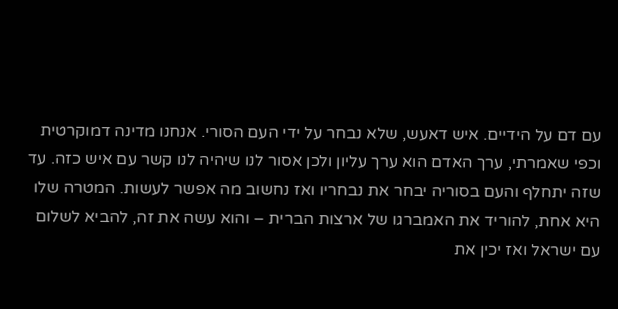עם דם על הידיים. איש דאעש, שלא נבחר על ידי העם הסורי. אנחנו מדינה דמוקרטית וכפי שאמרתי, ערך האדם הוא ערך עליון ולכן אסור לנו שיהיה לנו קשר עם איש כזה. עד שזה יתחלף והעם בסוריה יבחר את נבחריו ואז נחשוב מה אפשר לעשות. המטרה שלו היא אחת, להוריד את האמברגו של ארצות הברית – והוא עשה את זה, להביא לשלום עם ישראל ואז יכין את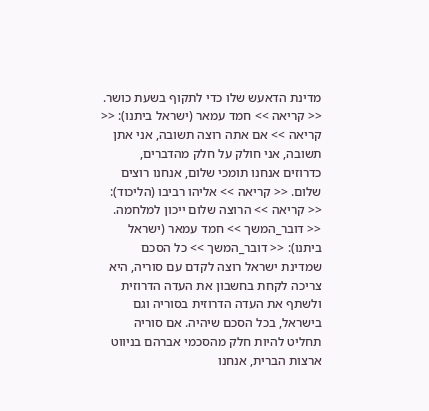מדינת הדאעש שלו כדי לתקוף בשעת כושר. << קריאה >> חמד עמאר (ישראל ביתנו): << קריאה >> אם אתה רוצה תשובה, אני אתן תשובה, אני חולק על חלק מהדברים, כדרוזים אנחנו תומכי שלום, אנחנו רוצים שלום. << קריאה >> אליהו רביבו (הליכוד): << קריאה >> הרוצה שלום ייכון למלחמה. << דובר_המשך >> חמד עמאר (ישראל ביתנו): << דובר_המשך >> כל הסכם שמדינת ישראל רוצה לקדם עם סוריה, היא צריכה לקחת בחשבון את העדה הדרוזית ולשתף את העדה הדרוזית בסוריה וגם בישראל, בכל הסכם שיהיה. אם סוריה תחליט להיות חלק מהסכמי אברהם בניווט ארצות הברית, אנחנו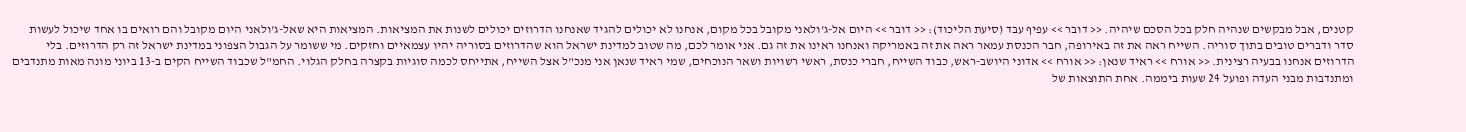קטנים, אבל מבקשים שנהיה חלק בכל הסכם שיהיה. << דובר >> עפיף עבד (סיעת הליכוד): << דובר >> היום אל-ג'ולאני מקובל בכל מקום, אנחנו לא יכולים להגיד שאנחנו הדרוזים יכולים לשנות את המציאות. המציאות היא שאל-ג'ולאני היום מקובל והם רואים בו אחד שיכול לעשות סדר ודברים טובים בתוך סוריה. השייח ראה את זה באירופה, חבר הכנסת עמאר ראה את זה באמריקה ואנחנו ראינו את זה גם. אני אומר לכם, מה שטוב למדינת ישראל הוא שהדרוזים בסוריה יהיו עצמאיים וחזקים. מי ששומר על הגבול הצפוני במדינת ישראל זה רק הדרוזים. בלי הדרוזים אנחנו בבעיה רצינית. << אורח >> ראיד שנאן: << אורח >> אדוני היושב-ראש, כבוד השייח, חברי כנסת, ראשי רשויות ושאר הנוכחים, שמי ראיד שנאן אני מנכ"ל אצל השייח, אתייחס לכמה סוגיות בקצרה בחלק הגלוי. החמ"ל שכבוד השייח הקים ב-13 ביוני מונה מאות מתנדבים ומתנדבות מבני העדה ופועל 24 שעות ביממה. אחת התוצאות של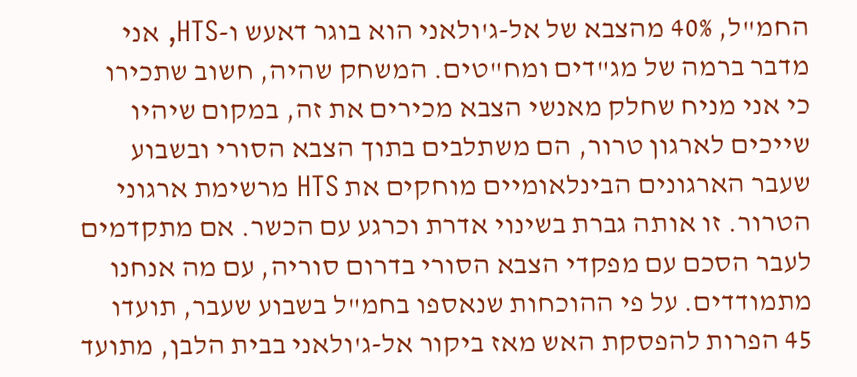החמ"ל, 40% מהצבא של אל-ג'ולאני הוא בוגר דאעש ו-HTS, אני מדבר ברמה של מג"דים ומח"טים. המשחק שהיה, חשוב שתכירו כי אני מניח שחלק מאנשי הצבא מכירים את זה, במקום שיהיו שייכים לארגון טרור, הם משתלבים בתוך הצבא הסורי ובשבוע שעבר הארגונים הבינלאומיים מוחקים את HTS מרשימת ארגוני הטרור. זו אותה גברת בשינוי אדרת וכרגע עם הכשר. אם מתקדמים לעבר הסכם עם מפקדי הצבא הסורי בדרום סוריה, עם מה אנחנו מתמודדים. על פי ההוכחות שנאספו בחמ"ל בשבוע שעבר, תועדו 45 הפרות להפסקת האש מאז ביקור אל-ג'ולאני בבית הלבן, מתועד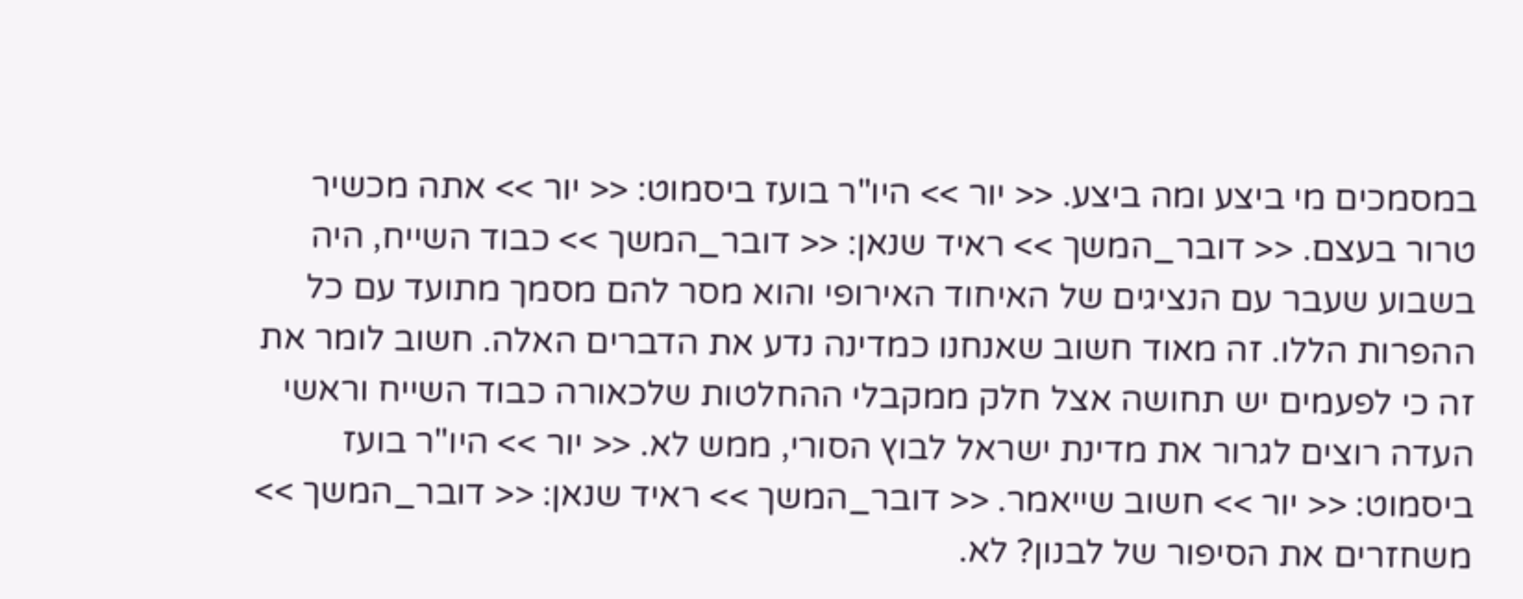במסמכים מי ביצע ומה ביצע. << יור >> היו"ר בועז ביסמוט: << יור >> אתה מכשיר טרור בעצם. << דובר_המשך >> ראיד שנאן: << דובר_המשך >> כבוד השייח, היה בשבוע שעבר עם הנציגים של האיחוד האירופי והוא מסר להם מסמך מתועד עם כל ההפרות הללו. זה מאוד חשוב שאנחנו כמדינה נדע את הדברים האלה. חשוב לומר את זה כי לפעמים יש תחושה אצל חלק ממקבלי ההחלטות שלכאורה כבוד השייח וראשי העדה רוצים לגרור את מדינת ישראל לבוץ הסורי, ממש לא. << יור >> היו"ר בועז ביסמוט: << יור >> חשוב שייאמר. << דובר_המשך >> ראיד שנאן: << דובר_המשך >> משחזרים את הסיפור של לבנון? לא.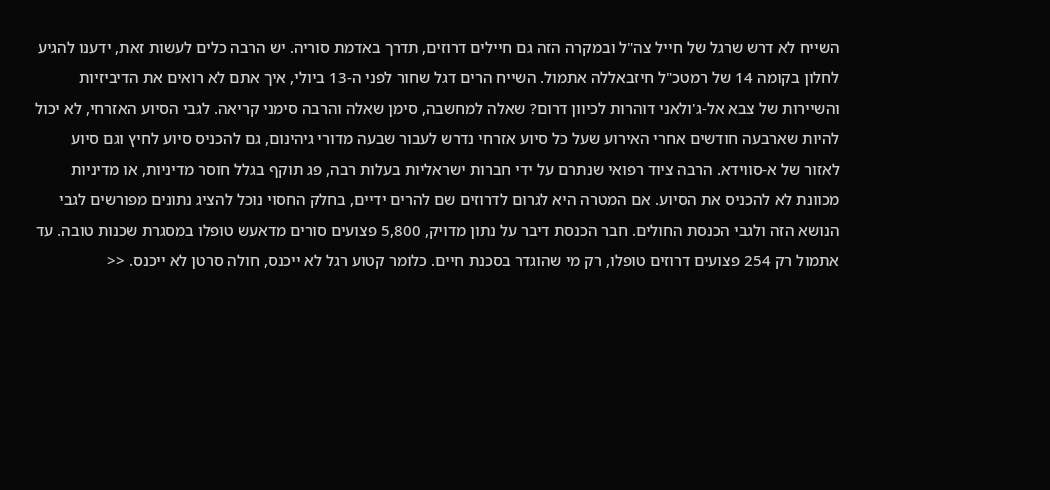השייח לא דרש שרגל של חייל צה"ל ובמקרה הזה גם חיילים דרוזים, תדרך באדמת סוריה. יש הרבה כלים לעשות זאת, ידענו להגיע לחלון בקומה 14 של רמטכ"ל חיזבאללה אתמול. השייח הרים דגל שחור לפני ה-13 ביולי, איך אתם לא רואים את הדיביזיות והשיירות של צבא אל-ג'ולאני דוהרות לכיוון דרום? שאלה למחשבה, סימן שאלה והרבה סימני קריאה. לגבי הסיוע האזרחי, לא יכול להיות שארבעה חודשים אחרי האירוע שעל כל סיוע אזרחי נדרש לעבור שבעה מדורי גיהינום, גם להכניס סיוע לחיץ וגם סיוע לאזור של א-סווידא. הרבה ציוד רפואי שנתרם על ידי חברות ישראליות בעלות רבה, פג תוקף בגלל חוסר מדיניות, או מדיניות מכוונת לא להכניס את הסיוע. אם המטרה היא לגרום לדרוזים שם להרים ידיים, בחלק החסוי נוכל להציג נתונים מפורשים לגבי הנושא הזה ולגבי הכנסת החולים. חבר הכנסת דיבר על נתון מדויק, 5,800 פצועים סורים מדאעש טופלו במסגרת שכנות טובה. עד אתמול רק 254 פצועים דרוזים טופלו, רק מי שהוגדר בסכנת חיים. כלומר קטוע רגל לא ייכנס, חולה סרטן לא ייכנס. <<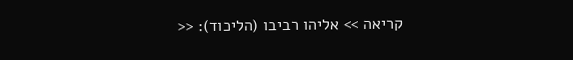קריאה >> אליהו רביבו (הליכוד): <<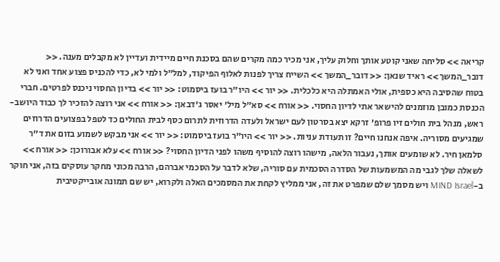קריאה >> סליחה שאני קוטע אותך וחלוק עליך, אני מכיר כמה מקרים שהם בסכנת חיים מיידית ועדיין לא מקבלים מענה. << דובר_המשך >> ראיד שנאן: << דובר_המשך >> השייח צריך לפנות לאלוף הפיקוד, למל"ל ולמי לא, כדי להכניס פצוע אחד ואני לא בטוח שהסיבה היא כספית, אולי האמתלה היא כלכלית. << יור >> היו"ר בועז ביסמוט: << יור >> בדיון החסוי ניכנס לפרטים. חברי הכנסת כמובן מוזמנים להישאר אתי לדיון החסוי. << אורח >> סא"ל מיל' יאסר ג'דבאן: << אורח >> אני רוצה להזכיר לך כבוד היושב-ראש, מנהל בית חולים זיו פרופ' זרקא יצא בסרטון לעם ישראל ולעדה הדרוזית לתרום כסף לבית החולים כד לטפל בפצועים הדרוזים שמגיעים מסוריה. איפה אנחנו חיים? זו תעודת עניות. << יור >> היו"ר בועז ביסמוט: << יור >> אני מבקש לשמוע בזום את ד"ר סלמאן חיר. לא שומעים אותך, נעבור הלאה, מישהו רוצה להוסיף משהו לפני הדיון החסוי? << אורח >> עלא אבורוכן: << אורח >> לשאלה שלך לגבי מה המשמעות של הסדרה הסכמית עם סוריה, שלא לדבר על הסכמי אברהם, הרבה מכוני מחקר עוסקים בזה, אני חוקר ב-MIND Israel ויש מסמך שלם שמפרט את זה, אני ממליץ לקחת את המסמכים האלה ולקרוא, יש שם תמונה אובייקטיבית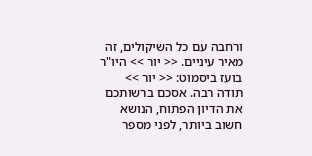ורחבה עם כל השיקולים, זה מאיר עיניים. << יור >> היו"ר בועז ביסמוט: << יור >> תודה רבה. אסכם ברשותכם את הדיון הפתוח, הנושא חשוב ביותר, לפני מספר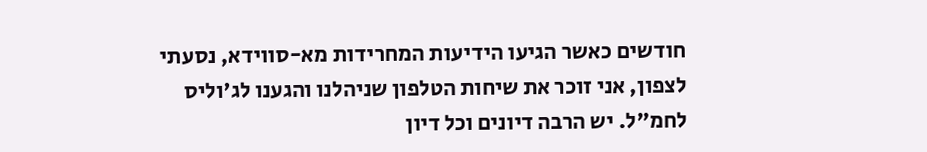חודשים כאשר הגיעו הידיעות המחרידות מא-סווידא, נסעתי לצפון, אני זוכר את שיחות הטלפון שניהלנו והגענו לג'וליס לחמ"ל. יש הרבה דיונים וכל דיון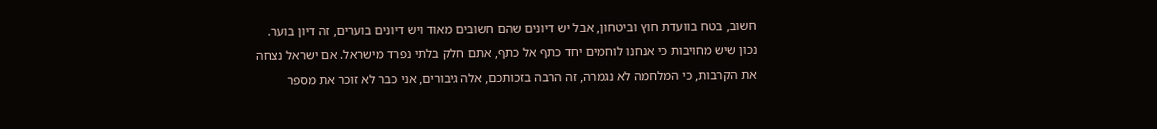חשוב, בטח בוועדת חוץ וביטחון, אבל יש דיונים שהם חשובים מאוד ויש דיונים בוערים, זה דיון בוער. נכון שיש מחויבות כי אנחנו לוחמים יחד כתף אל כתף, אתם חלק בלתי נפרד מישראל. אם ישראל נצחה את הקרבות, כי המלחמה לא נגמרה, זה הרבה בזכותכם, אלה גיבורים, אני כבר לא זוכר את מספר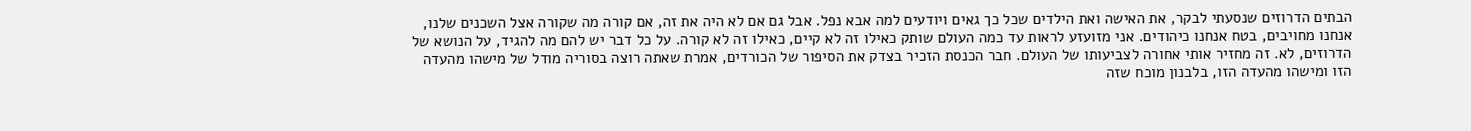הבתים הדרוזים שנסעתי לבקר, את האישה ואת הילדים שכל כך גאים ויודעים למה אבא נפל. אבל גם אם לא היה את זה, אם קורה מה שקורה אצל השכנים שלנו, אנחנו מחויבים, בטח אנחנו כיהודים. אני מזועזע לראות עד כמה העולם שותק כאילו זה לא קיים, כאילו זה לא קורה. על כל דבר יש להם מה להגיד, על הנושא של הדרוזים, לא. זה מחזיר אותי אחורה לצביעותו של העולם. חבר הכנסת הזכיר בצדק את הסיפור של הכורדים, אמרת שאתה רוצה בסוריה מודל של מישהו מהעדה הזו ומישהו מהעדה הזו, בלבנון מוכח שזה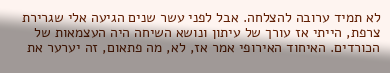לא תמיד ערובה להצלחה. אבל לפני עשר שנים הגיעה אלי שגרירת צרפת, הייתי אז עורך של עיתון ונושא השיחה היה העצמאות של הכורדים. האיחוד האירופי אמר אז, לא, מה פתאום, זה יערער את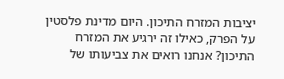יציבות המזרח התיכון. היום מדינת פלסטין על הפרק, כאילו זה ירגיע את המזרח התיכון? אנחנו רואים את צביעותו של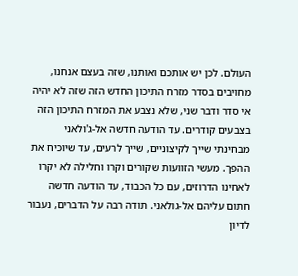העולם. לכן יש אותכם ואותנו, שזה בעצם אנחנו, מחויבים בסדר מזרח התיכון החדש הזה שזה לא יהיה אי סדר ודבר שני, שלא נצבע את המזרח התיכון הזה בצבעים קודרים. עד הודעה חדשה אל-ג'ולאני מבחינתי שייך לקיצוניים, שייך לרעים, עד שיוכיח את ההפך. מעשי הזוועות שקורים וקרו וחלילה לא יקרו לאחינו הדרוזים, עם כל הכבוד, עד הודעה חדשה חתום עליהם אל-גולאני. תודה רבה על הדברים, נעבור לדיון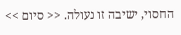החסוי, ישיבה זו נעולה. << סיום >>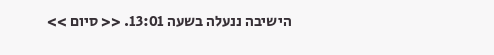הישיבה ננעלה בשעה 13:01. << סיום >>